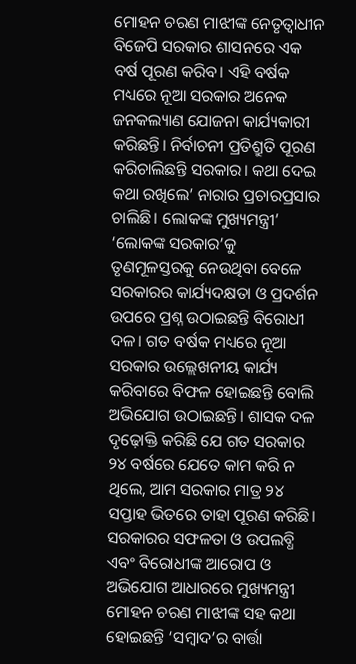ମୋହନ ଚରଣ ମାଝୀଙ୍କ ନେତୃତ୍ବାଧୀନ ବିଜେପି ସରକାର ଶାସନରେ ଏକ ବର୍ଷ ପୂରଣ କରିବ। ଏହି ବର୍ଷକ ମଧ୍ୟରେ ନୂଆ ସରକାର ଅନେକ ଜନକଲ୍ୟାଣ ଯୋଜନା କାର୍ଯ୍ୟକାରୀ କରିଛନ୍ତି। ନିର୍ବାଚନୀ ପ୍ରତିଶ୍ରୁତି ପୂରଣ କରିଚାଲିଛନ୍ତି ସରକାର। କଥା ଦେଇ କଥା ରଖିଲେ’ ନାରାର ପ୍ରଚାରପ୍ରସାର ଚାଲିଛି। ଲୋକଙ୍କ ମୁଖ୍ୟମନ୍ତ୍ରୀ’ ‘ଲୋକଙ୍କ ସରକାର’କୁ ତୃଣମୂଳସ୍ତରକୁ ନେଉଥିବା ବେଳେ ସରକାରର କାର୍ଯ୍ୟଦକ୍ଷତା ଓ ପ୍ରଦର୍ଶନ ଉପରେ ପ୍ରଶ୍ନ ଉଠାଇଛନ୍ତି ବିରୋଧୀ ଦଳ। ଗତ ବର୍ଷକ ମଧ୍ୟରେ ନୂଆ ସରକାର ଉଲ୍ଲେଖନୀୟ କାର୍ଯ୍ୟ କରିବାରେ ବିଫଳ ହୋଇଛନ୍ତି ବୋଲି ଅଭିଯୋଗ ଉଠାଇଛନ୍ତି। ଶାସକ ଦଳ ଦୃଢ଼ୋକ୍ତି କରିଛି ଯେ ଗତ ସରକାର ୨୪ ବର୍ଷରେ ଯେତେ କାମ କରି ନ ଥିଲେ, ଆମ ସରକାର ମାତ୍ର ୨୪ ସପ୍ତାହ ଭିତରେ ତାହା ପୂରଣ କରିଛି। ସରକାରର ସଫଳତା ଓ ଉପଲବ୍ଧି ଏବଂ ବିରୋଧୀଙ୍କ ଆରୋପ ଓ ଅଭିଯୋଗ ଆଧାରରେ ମୁଖ୍ୟମନ୍ତ୍ରୀ ମୋହନ ଚରଣ ମାଝୀଙ୍କ ସହ କଥା ହୋଇଛନ୍ତି ‘ସମ୍ବାଦ’ର ବାର୍ତ୍ତା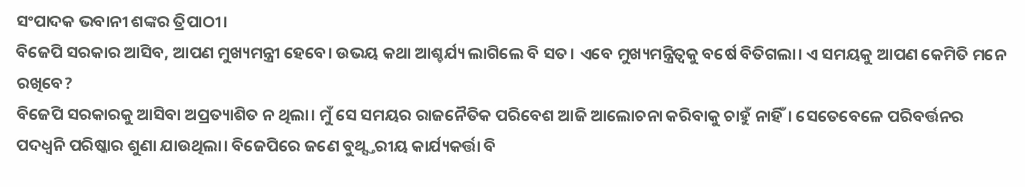ସଂପାଦକ ଭବାନୀ ଶଙ୍କର ତ୍ରିପାଠୀ।
ବିଜେପି ସରକାର ଆସିବ, ଆପଣ ମୁଖ୍ୟମନ୍ତ୍ରୀ ହେବେ। ଉଭୟ କଥା ଆଶ୍ଚର୍ଯ୍ୟ ଲାଗିଲେ ବି ସତ। ଏବେ ମୁଖ୍ୟମନ୍ତ୍ରିତ୍ବକୁ ବର୍ଷେ ବିତିଗଲା। ଏ ସମୟକୁ ଆପଣ କେମିତି ମନେ ରଖିବେ?
ବିଜେପି ସରକାରକୁ ଆସିବା ଅପ୍ରତ୍ୟାଶିତ ନ ଥିଲା। ମୁଁ ସେ ସମୟର ରାଜନୈତିକ ପରିବେଶ ଆଜି ଆଲୋଚନା କରିବାକୁ ଚାହୁଁ ନାହିଁ। ସେତେବେଳେ ପରିବର୍ତ୍ତନର ପଦଧ୍ବନି ପରିଷ୍କାର ଶୁଣା ଯାଉଥିଲା। ବିଜେପିରେ ଜଣେ ବୁଥ୍ସ୍ତରୀୟ କାର୍ଯ୍ୟକର୍ତ୍ତା ବି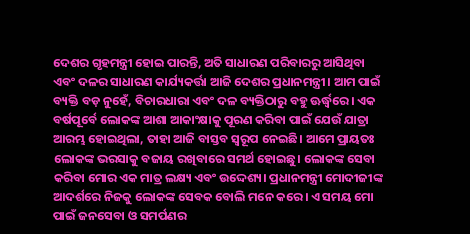ଦେଶର ଗୃହମନ୍ତ୍ରୀ ହୋଇ ପାରନ୍ତି, ଅତି ସାଧାରଣ ପରିବାରରୁ ଆସିଥିବା ଏବଂ ଦଳର ସାଧାରଣ କାର୍ଯ୍ୟକର୍ତ୍ତା ଆଜି ଦେଶର ପ୍ରଧାନମନ୍ତ୍ରୀ। ଆମ ପାଇଁ ବ୍ୟକ୍ତି ବଡ଼ ନୁହେଁ, ବିଚାରଧାରା ଏବଂ ଦଳ ବ୍ୟକ୍ତିଠାରୁ ବହୁ ଊର୍ଦ୍ଧ୍ବରେ। ଏକ ବର୍ଷପୂର୍ବେ ଲୋକଙ୍କ ଆଶା ଆକାଂକ୍ଷାକୁ ପୂରଣ କରିବା ପାଇଁ ଯେଉଁ ଯାତ୍ରା ଆରମ୍ଭ ହୋଇଥିଲା, ତାହା ଆଜି ବାସ୍ତବ ସ୍ୱରୂପ ନେଇଛି। ଆମେ ପ୍ରାୟତଃ ଲୋକଙ୍କ ଭରସାକୁ ବଜାୟ ରଖିବାରେ ସମର୍ଥ ହୋଇଛୁ। ଲୋକଙ୍କ ସେବା କରିବା ମୋର ଏକ ମାତ୍ର ଲକ୍ଷ୍ୟ ଏବଂ ଉଦ୍ଦେଶ୍ୟ। ପ୍ରଧାନମନ୍ତ୍ରୀ ମୋଦୀଜୀଙ୍କ ଆଦର୍ଶରେ ନିଜକୁ ଲୋକଙ୍କ ସେବକ ବୋଲି ମନେ କରେ। ଏ ସମୟ ମୋ ପାଇଁ ଜନସେବା ଓ ସମର୍ପଣର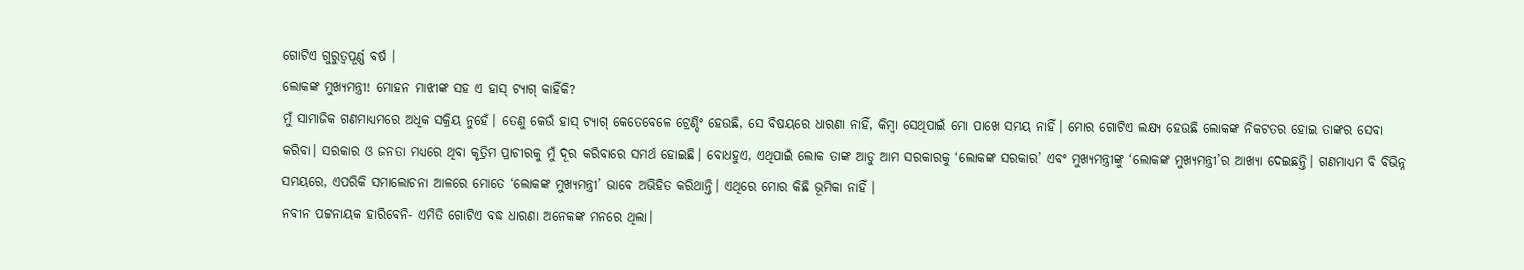ଗୋଟିଏ ଗୁରୁତ୍ବପୂର୍ଣ୍ଣ ବର୍ଷ ।
ଲୋକଙ୍କ ମୁଖ୍ୟମନ୍ତ୍ରୀ! ମୋହନ ମାଝୀଙ୍କ ସହ ଏ ହାସ୍ ଟ୍ୟାଗ୍ କାହିଁକି?
ମୁଁ ସାମାଜିକ ଗଣମାଧ୍ୟମରେ ଅଧିକ ସକ୍ରିୟ ନୁହେଁ। ତେଣୁ କେଉଁ ହାସ୍ ଟ୍ୟାଗ୍ କେତେବେଳେ ଟ୍ରେଣ୍ଡିଂ ହେଉଛି, ସେ ବିଷୟରେ ଧାରଣା ନାହିଁ, କିମ୍ବା ସେଥିପାଇଁ ମୋ ପାଖେ ସମୟ ନାହିଁ। ମୋର ଗୋଟିଏ ଲକ୍ଷ୍ୟ ହେଉଛି ଲୋକଙ୍କ ନିକଟତର ହୋଇ ତାଙ୍କର ସେବା କରିବା। ସରକାର ଓ ଜନତା ମଧ୍ୟରେ ଥିବା କୃତ୍ରିମ ପ୍ରାଚୀରକୁ ମୁଁ ଦୂର କରିବାରେ ସମର୍ଥ ହୋଇଛି। ବୋଧହୁଏ, ଏଥିପାଇଁ ଲୋକ ତାଙ୍କ ଆଡୁ ଆମ ସରକାରକୁ ‘ଲୋକଙ୍କ ସରକାର’ ଏବଂ ମୁଖ୍ୟମନ୍ତ୍ରୀଙ୍କୁ ‘ଲୋକଙ୍କ ମୁଖ୍ୟମନ୍ତ୍ରୀ’ର ଆଖ୍ୟା ଦେଇଛନ୍ତି। ଗଣମାଧ୍ୟମ ବି ବିଭିନ୍ନ ସମୟରେ, ଏପରିକି ସମାଲୋଚନା ଆଳରେ ମୋତେ ‘ଲୋକଙ୍କ ମୁଖ୍ୟମନ୍ତ୍ରୀ’ ଭାବେ ଅଭିହିତ କରିଥାନ୍ତି। ଏଥିରେ ମୋର କିଛି ଭୂମିକା ନାହିଁ ।
ନବୀନ ପଟ୍ଟନାୟକ ହାରିବେନି- ଏମିତି ଗୋଟିଏ ବଦ୍ଧ ଧାରଣା ଅନେକଙ୍କ ମନରେ ଥିଲା।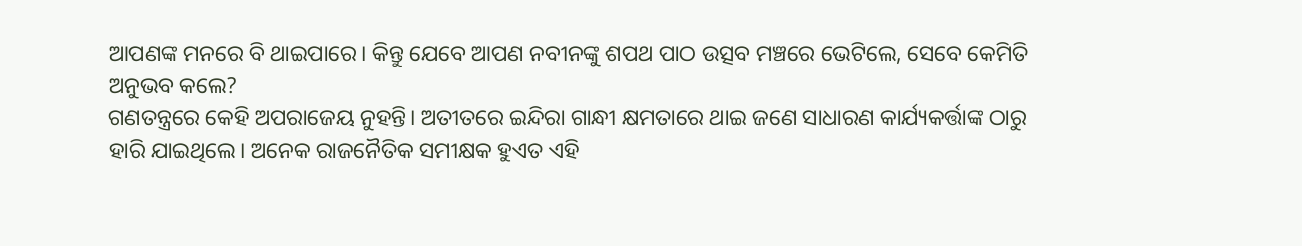ଆପଣଙ୍କ ମନରେ ବି ଥାଇପାରେ। କିନ୍ତୁ ଯେବେ ଆପଣ ନବୀନଙ୍କୁ ଶପଥ ପାଠ ଉତ୍ସବ ମଞ୍ଚରେ ଭେଟିଲେ, ସେବେ କେମିତି ଅନୁଭବ କଲେ?
ଗଣତନ୍ତ୍ରରେ କେହି ଅପରାଜେୟ ନୁହନ୍ତି। ଅତୀତରେ ଇନ୍ଦିରା ଗାନ୍ଧୀ କ୍ଷମତାରେ ଥାଇ ଜଣେ ସାଧାରଣ କାର୍ଯ୍ୟକର୍ତ୍ତାଙ୍କ ଠାରୁ ହାରି ଯାଇଥିଲେ। ଅନେକ ରାଜନୈତିକ ସମୀକ୍ଷକ ହୁଏତ ଏହି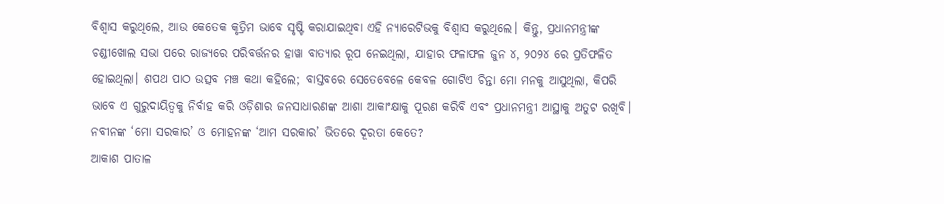ବିଶ୍ବାସ କରୁଥିଲେ, ଆଉ କେତେକ କୃତ୍ରିମ ଭାବେ ସୃଷ୍ଟି କରାଯାଇଥିବା ଏହି ନ୍ୟାରେଟିଭକୁ ବିଶ୍ବାସ କରୁଥିଲେ। କିନ୍ତୁ, ପ୍ରଧାନମନ୍ତ୍ରୀଙ୍କ ଚଣ୍ଡୀଖୋଲ ସଭା ପରେ ରାଜ୍ୟରେ ପରିବର୍ତ୍ତନର ହାୱା ବାତ୍ୟାର ରୂପ ନେଇଥିଲା, ଯାହାର ଫଳାଫଳ ଜୁନ ୪, ୨୦୨୪ ରେ ପ୍ରତିଫଳିତ ହୋଇଥିଲା। ଶପଥ ପାଠ ଉତ୍ସବ ମଞ୍ଚ କଥା କହିଲେ; ବାସ୍ତବରେ ସେତେବେଳେ କେବଳ ଗୋଟିଏ ଚିନ୍ତା ମୋ ମନକୁ ଆସୁଥିଲା, କିପରି ଭାବେ ଏ ଗୁରୁଦାୟିତ୍ବକୁ ନିର୍ବାହ କରି ଓଡ଼ିଶାର ଜନସାଧାରଣଙ୍କ ଆଶା ଆକାଂକ୍ଷାକୁ ପୂରଣ କରିବି ଏବଂ ପ୍ରଧାନମନ୍ତ୍ରୀ ଆସ୍ଥାକୁ ଅତୁଟ ରଖିବି।
ନବୀନଙ୍କ ‘ମୋ ସରକାର’ ଓ ମୋହନଙ୍କ ‘ଆମ ସରକାର’ ଭିତରେ ଦୂରତା କେତେ?
ଆକାଶ ପାତାଳ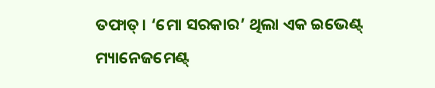ତଫାତ୍। ‘ମୋ ସରକାର’ ଥିଲା ଏକ ଇଭେଣ୍ଟ୍ ମ୍ୟାନେଜମେଣ୍ଟ୍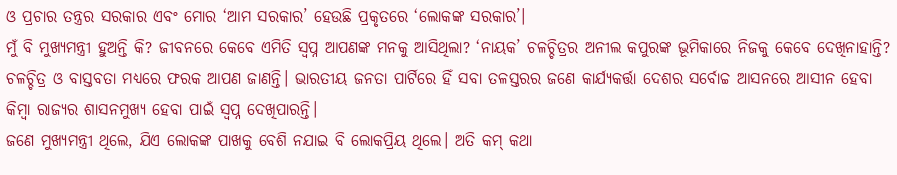ଓ ପ୍ରଚାର ତନ୍ତ୍ରର ସରକାର ଏବଂ ମୋର ‘ଆମ ସରକାର’ ହେଉଛି ପ୍ରକୃତରେ ‘ଲୋକଙ୍କ ସରକାର’।
ମୁଁ ବି ମୁଖ୍ୟମନ୍ତ୍ରୀ ହୁଅନ୍ତି କି? ଜୀବନରେ କେବେ ଏମିତି ସ୍ବପ୍ନ ଆପଣଙ୍କ ମନକୁ ଆସିଥିଲା? ‘ନାୟକ’ ଚଳଚ୍ଚିତ୍ରର ଅନୀଲ କପୁରଙ୍କ ଭୂମିକାରେ ନିଜକୁ କେବେ ଦେଖିନାହାନ୍ତି?
ଚଳଚ୍ଚିତ୍ର ଓ ବାସ୍ତବତା ମଧ୍ୟରେ ଫରକ ଆପଣ ଜାଣନ୍ତି। ଭାରତୀୟ ଜନତା ପାର୍ଟିରେ ହିଁ ସବା ତଳସ୍ତରର ଜଣେ କାର୍ଯ୍ୟକର୍ତ୍ତା ଦେଶର ସର୍ବୋଚ୍ଚ ଆସନରେ ଆସୀନ ହେବା କିମ୍ବା ରାଜ୍ୟର ଶାସନମୁଖ୍ୟ ହେବା ପାଇଁ ସ୍ବପ୍ନ ଦେଖିପାରନ୍ତି।
ଜଣେ ମୁଖ୍ୟମନ୍ତ୍ରୀ ଥିଲେ, ଯିଏ ଲୋକଙ୍କ ପାଖକୁ ବେଶି ନଯାଇ ବି ଲୋକପ୍ରିୟ ଥିଲେ। ଅତି କମ୍ କଥା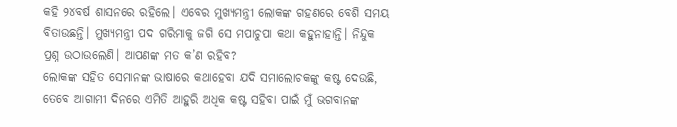କହି ୨୪ବର୍ଷ ଶାସନରେ ରହିଲେ। ଏବେର ମୁଖ୍ୟମନ୍ତ୍ରୀ ଲୋକଙ୍କ ଗହଣରେ ବେଶି ସମୟ ବିତାଉଛନ୍ତି। ମୁଖ୍ୟମନ୍ତ୍ରୀ ପଦ ଗରିମାକୁ ଜଗି ସେ ମପାଚୁପା କଥା କହୁନାହାନ୍ତି। ନିନ୍ଦୁକ ପ୍ରଶ୍ନ ଉଠାଉଲେଣି। ଆପଣଙ୍କ ମତ କ’ଣ ରହିବ?
ଲୋକଙ୍କ ସହିତ ସେମାନଙ୍କ ଭାଷାରେ କଥାହେବା ଯଦି ସମାଲୋଚକଙ୍କୁ କଷ୍ଟ ଦେଉଛି, ତେବେ ଆଗାମୀ ଦିନରେ ଏମିତି ଆହୁରି ଅଧିକ କଷ୍ଟ ସହିବା ପାଇଁ ମୁଁ ଭଗବାନଙ୍କ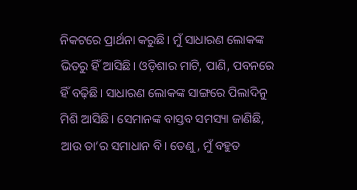ନିକଟରେ ପ୍ରାର୍ଥନା କରୁଛି। ମୁଁ ସାଧାରଣ ଲୋକଙ୍କ ଭିତରୁ ହିଁ ଆସିଛି। ଓଡ଼ିଶାର ମାଟି, ପାଣି, ପବନରେ ହିଁ ବଢ଼ିଛି। ସାଧାରଣ ଲୋକଙ୍କ ସାଙ୍ଗରେ ପିଲାଦିନୁ ମିଶି ଆସିଛି। ସେମାନଙ୍କ ବାସ୍ତବ ସମସ୍ୟା ଜାଣିଛି, ଆଉ ତା’ର ସମାଧାନ ବି। ତେଣୁ, ମୁଁ ବହୁତ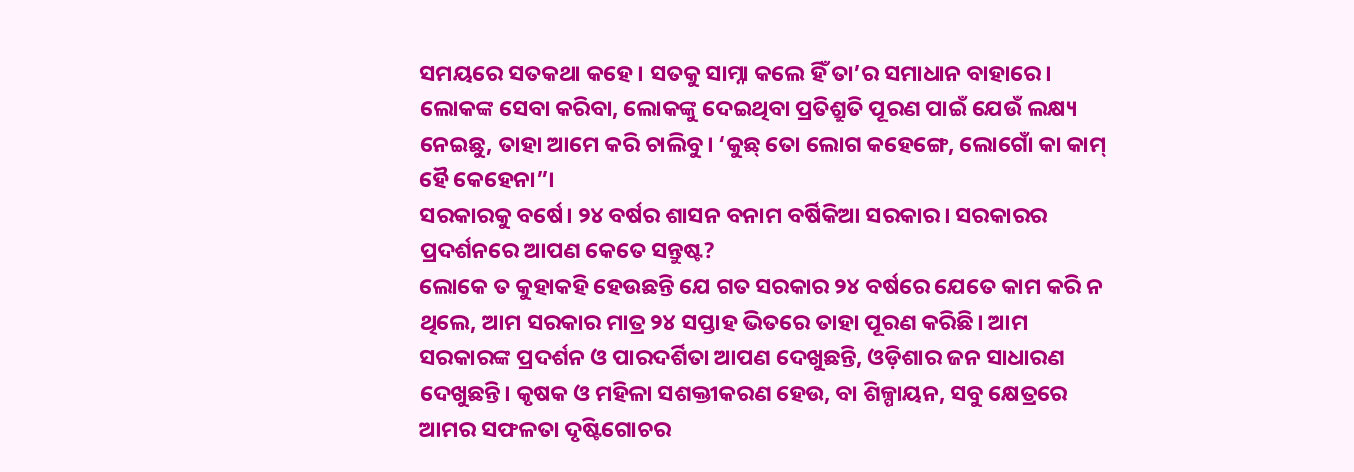ସମୟରେ ସତକଥା କହେ। ସତକୁ ସାମ୍ନା କଲେ ହିଁ ତା’ର ସମାଧାନ ବାହାରେ। ଲୋକଙ୍କ ସେବା କରିବା, ଲୋକଙ୍କୁ ଦେଇଥିବା ପ୍ରତିଶ୍ରୁତି ପୂରଣ ପାଇଁ ଯେଉଁ ଲକ୍ଷ୍ୟ ନେଇଛୁ, ତାହା ଆମେ କରି ଚାଲିବୁ। ‘କୁଛ୍ ତୋ ଲୋଗ କହେଙ୍ଗେ, ଲୋଗୋଁ କା କାମ୍ ହୈ କେହେନା”।
ସରକାରକୁ ବର୍ଷେ। ୨୪ ବର୍ଷର ଶାସନ ବନାମ ବର୍ଷିକିଆ ସରକାର। ସରକାରର ପ୍ରଦର୍ଶନରେ ଆପଣ କେତେ ସନ୍ତୁଷ୍ଟ?
ଲୋକେ ତ କୁହାକହି ହେଉଛନ୍ତି ଯେ ଗତ ସରକାର ୨୪ ବର୍ଷରେ ଯେତେ କାମ କରି ନ ଥିଲେ, ଆମ ସରକାର ମାତ୍ର ୨୪ ସପ୍ତାହ ଭିତରେ ତାହା ପୂରଣ କରିଛି। ଆମ ସରକାରଙ୍କ ପ୍ରଦର୍ଶନ ଓ ପାରଦର୍ଶିତା ଆପଣ ଦେଖୁଛନ୍ତି, ଓଡ଼ିଶାର ଜନ ସାଧାରଣ ଦେଖୁଛନ୍ତି। କୃଷକ ଓ ମହିଳା ସଶକ୍ତୀକରଣ ହେଉ, ବା ଶିଳ୍ପାୟନ, ସବୁ କ୍ଷେତ୍ରରେ ଆମର ସଫଳତା ଦୃଷ୍ଟିଗୋଚର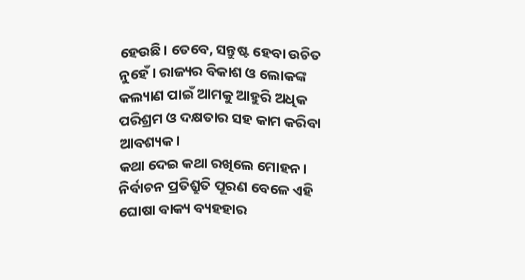ହେଉଛି। ତେବେ, ସନ୍ତୁଷ୍ଟ ହେବା ଉଚିତ ନୁହେଁ। ରାଜ୍ୟର ବିକାଶ ଓ ଲୋକଙ୍କ କଲ୍ୟାଣ ପାଇଁ ଆମକୁ ଆହୁରି ଅଧିକ ପରିଶ୍ରମ ଓ ଦକ୍ଷତାର ସହ କାମ କରିବା ଆବଶ୍ୟକ।
କଥା ଦେଇ କଥା ରଖିଲେ ମୋହନ। ନିର୍ବାଚନ ପ୍ରତିଶ୍ରୁତି ପୂରଣ ବେଳେ ଏହି ଘୋଷା ବାକ୍ୟ ବ୍ୟହହାର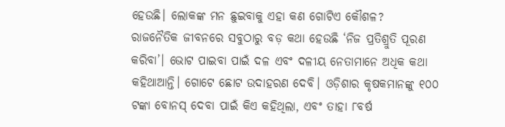ହେଉଛି। ଲୋକଙ୍କ ମନ ଛୁଇବାକୁ ଏହା କଣ ଗୋଟିଏ କୌଶଳ?
ରାଜନୈତିକ ଜୀବନରେ ସବୁଠାରୁ ବଡ଼ କଥା ହେଉଛି ‘ନିଜ ପ୍ରତିଶ୍ରୁତି ପୂରଣ କରିବା’। ଭୋଟ ପାଇବା ପାଇଁ ଦଳ ଏବଂ ଦଳୀୟ ନେତାମାନେ ଅଧିକ କଥା କହିଥାଆନ୍ତି। ଗୋଟେ ଛୋଟ ଉଦାହରଣ ଦେବି। ଓଡ଼ିଶାର କୃଷକମାନଙ୍କୁ ୧୦୦ ଟଙ୍କା ବୋନସ୍ ଦେବା ପାଇଁ କିଏ କହିଥିଲା, ଏବଂ ତାହା ୮ବର୍ଷ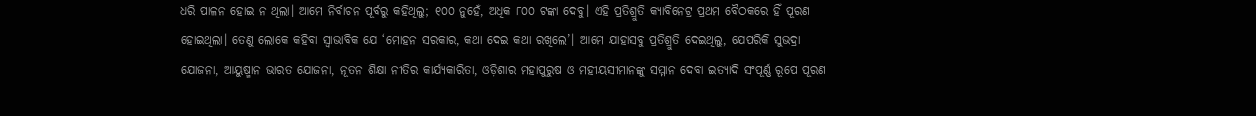ଧରି ପାଳନ ହୋଇ ନ ଥିଲା। ଆମେ ନିର୍ବାଚନ ପୂର୍ବରୁ କହିଥିଲୁ; ୧୦୦ ନୁହେଁ, ଅଧିକ ୮୦୦ ଟଙ୍କା ଦେବୁ। ଏହି ପ୍ରତିଶ୍ରୁତି କ୍ୟାବିନେଟ୍ର ପ୍ରଥମ ବୈଠକରେ ହିଁ ପୂରଣ ହୋଇଥିଲା। ତେଣୁ ଲୋକେ କହିବା ସ୍ବାଭାବିକ ଯେ ‘ମୋହନ ସରକାର, କଥା ଦେଇ କଥା ରଖିଲେ’। ଆମେ ଯାହାସବୁ ପ୍ରତିଶ୍ରୁତି ଦେଇଥିଲୁ, ଯେପରିକି ସୁଭଦ୍ରା ଯୋଜନା, ଆୟୁଷ୍ମାନ ଭାରତ ଯୋଜନା, ନୂତନ ଶିକ୍ଷା ନୀତିର କାର୍ଯ୍ୟକାରିତା, ଓଡ଼ିଶାର ମହାପୁରୁଷ ଓ ମହୀୟସୀମାନଙ୍କୁ ସମ୍ମାନ ଦେବା ଇତ୍ୟାଦି ସଂପୂର୍ଣ୍ଣ ରୂପେ ପୂରଣ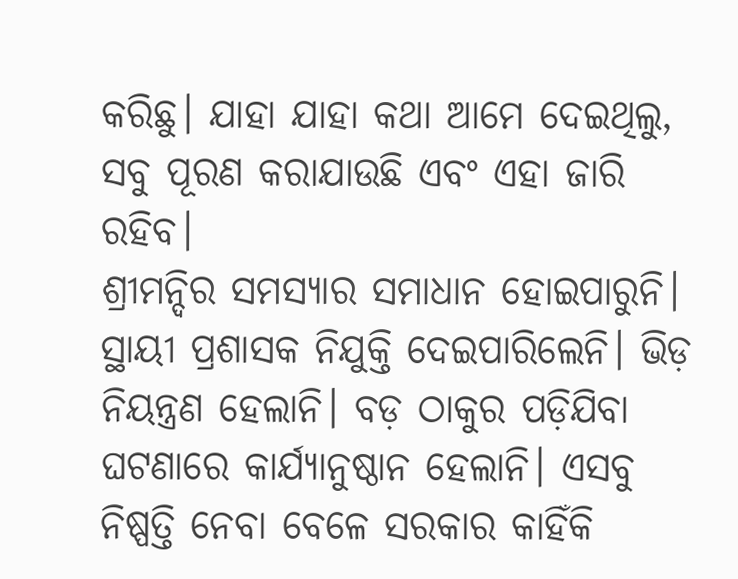କରିଛୁ। ଯାହା ଯାହା କଥା ଆମେ ଦେଇଥିଲୁ, ସବୁ ପୂରଣ କରାଯାଉଛି ଏବଂ ଏହା ଜାରି ରହିବ।
ଶ୍ରୀମନ୍ଦିର ସମସ୍ୟାର ସମାଧାନ ହୋଇପାରୁନି। ସ୍ଥାୟୀ ପ୍ରଶାସକ ନିଯୁକ୍ତି ଦେଇପାରିଲେନି। ଭିଡ଼ ନିୟନ୍ତ୍ରଣ ହେଲାନି। ବଡ଼ ଠାକୁର ପଡ଼ିଯିବା ଘଟଣାରେ କାର୍ଯ୍ୟାନୁଷ୍ଠାନ ହେଲାନି। ଏସବୁ ନିଷ୍ପତ୍ତି ନେବା ବେଳେ ସରକାର କାହିଁକି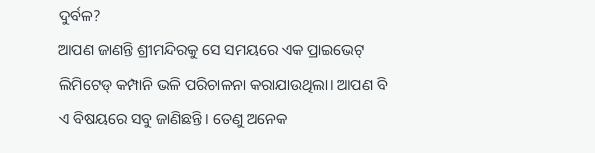ଦୁର୍ବଳ?
ଆପଣ ଜାଣନ୍ତି ଶ୍ରୀମନ୍ଦିରକୁ ସେ ସମୟରେ ଏକ ପ୍ରାଇଭେଟ୍ ଲିମିଟେଡ୍ କମ୍ପାନି ଭଳି ପରିଚାଳନା କରାଯାଉଥିଲା। ଆପଣ ବି ଏ ବିଷୟରେ ସବୁ ଜାଣିଛନ୍ତି। ତେଣୁ ଅନେକ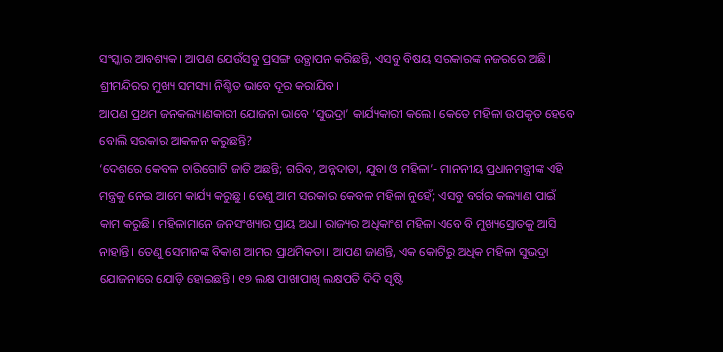ସଂସ୍କାର ଆବଶ୍ୟକ। ଆପଣ ଯେଉଁସବୁ ପ୍ରସଙ୍ଗ ଉତ୍ଥାପନ କରିଛନ୍ତି, ଏସବୁ ବିଷୟ ସରକାରଙ୍କ ନଜରରେ ଅଛି। ଶ୍ରୀମନ୍ଦିରର ମୁଖ୍ୟ ସମସ୍ୟା ନିଶ୍ଚିତ ଭାବେ ଦୂର କରାଯିବ।
ଆପଣ ପ୍ରଥମ ଜନକଲ୍ୟାଣକାରୀ ଯୋଜନା ଭାବେ ‘ସୁଭଦ୍ରା’ କାର୍ଯ୍ୟକାରୀ କଲେ। କେତେ ମହିଳା ଉପକୃତ ହେବେ ବୋଲି ସରକାର ଆକଳନ କରୁଛନ୍ତି?
‘ଦେଶରେ କେବଳ ଚାରିଗୋଟି ଜାତି ଅଛନ୍ତି; ଗରିବ, ଅନ୍ନଦାତା, ଯୁବା ଓ ମହିଳା’- ମାନନୀୟ ପ୍ରଧାନମନ୍ତ୍ରୀଙ୍କ ଏହି ମନ୍ତ୍ରକୁ ନେଇ ଆମେ କାର୍ଯ୍ୟ କରୁଛୁ। ତେଣୁ ଆମ ସରକାର କେବଳ ମହିଳା ନୁହେଁ; ଏସବୁ ବର୍ଗର କଲ୍ୟାଣ ପାଇଁ କାମ କରୁଛି। ମହିଳାମାନେ ଜନସଂଖ୍ୟାର ପ୍ରାୟ ଅଧା। ରାଜ୍ୟର ଅଧିକାଂଶ ମହିଳା ଏବେ ବି ମୁଖ୍ୟସ୍ରୋତକୁ ଆସି ନାହାନ୍ତି। ତେଣୁ ସେମାନଙ୍କ ବିକାଶ ଆମର ପ୍ରାଥମିକତା। ଆପଣ ଜାଣନ୍ତି, ଏକ କୋଟିରୁ ଅଧିକ ମହିଳା ସୁଭଦ୍ରା ଯୋଜନାରେ ଯୋଡ଼ି ହୋଇଛନ୍ତି। ୧୭ ଲକ୍ଷ ପାଖାପାଖି ଲକ୍ଷପତି ଦିଦି ସୃଷ୍ଟି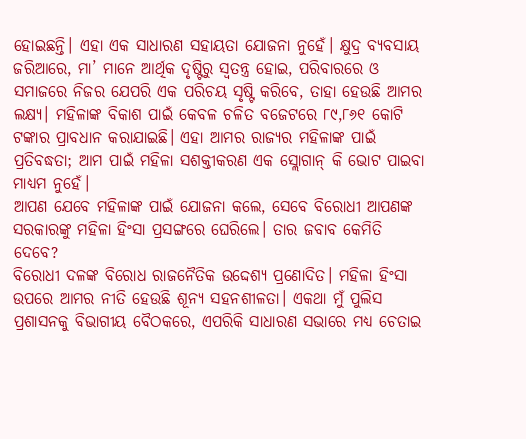ହୋଇଛନ୍ତି। ଏହା ଏକ ସାଧାରଣ ସହାୟତା ଯୋଜନା ନୁହେଁ। କ୍ଷୁଦ୍ର ବ୍ୟବସାୟ ଜରିଆରେ, ମା’ ମାନେ ଆର୍ଥିକ ଦୃଷ୍ଟିରୁ ସ୍ବତନ୍ତ୍ର ହୋଇ, ପରିବାରରେ ଓ ସମାଜରେ ନିଜର ଯେପରି ଏକ ପରିଚୟ ସୃଷ୍ଟି କରିବେ, ତାହା ହେଉଛି ଆମର ଲକ୍ଷ୍ୟ। ମହିଳାଙ୍କ ବିକାଶ ପାଇଁ କେବଳ ଚଳିତ ବଜେଟରେ ୮୯,୮୬୧ କୋଟି ଟଙ୍କାର ପ୍ରାବଧାନ କରାଯାଇଛି। ଏହା ଆମର ରାଜ୍ୟର ମହିଳାଙ୍କ ପାଇଁ ପ୍ରତିବଦ୍ଧତା; ଆମ ପାଇଁ ମହିଳା ସଶକ୍ତୀକରଣ ଏକ ସ୍ଲୋଗାନ୍ କି ଭୋଟ ପାଇବା ମାଧ୍ୟମ ନୁହେଁ।
ଆପଣ ଯେବେ ମହିଳାଙ୍କ ପାଇଁ ଯୋଜନା କଲେ, ସେବେ ବିରୋଧୀ ଆପଣଙ୍କ ସରକାରଙ୍କୁ ମହିଳା ହିଂସା ପ୍ରସଙ୍ଗରେ ଘେରିଲେ। ତାର ଜବାବ କେମିତି ଦେବେ?
ବିରୋଧୀ ଦଳଙ୍କ ବିରୋଧ ରାଜନୈତିକ ଉଦ୍ଦେଶ୍ୟ ପ୍ରଣୋଦିତ। ମହିଳା ହିଂସା ଉପରେ ଆମର ନୀତି ହେଉଛି ଶୂନ୍ୟ ସହନଶୀଳତା। ଏକଥା ମୁଁ ପୁଲିସ ପ୍ରଶାସନକୁ ବିଭାଗୀୟ ବୈଠକରେ, ଏପରିକି ସାଧାରଣ ସଭାରେ ମଧ୍ୟ ଚେତାଇ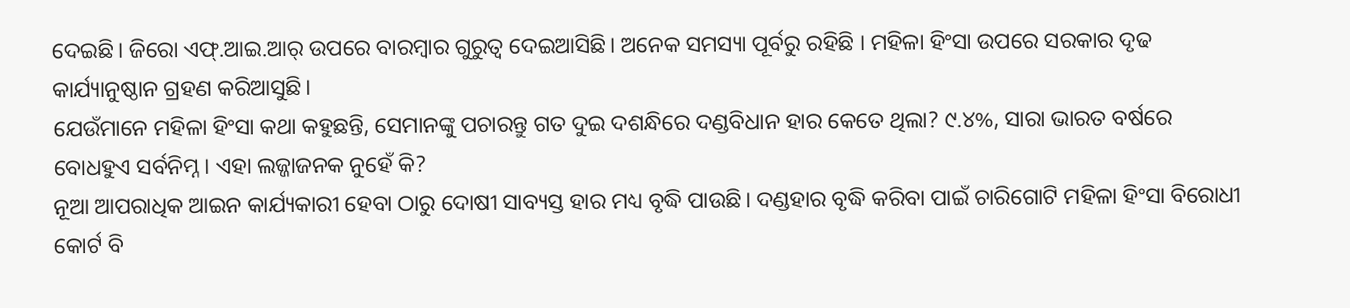ଦେଇଛି। ଜିରୋ ଏଫ୍.ଆଇ.ଆର୍ ଉପରେ ବାରମ୍ବାର ଗୁରୁତ୍ବ ଦେଇଆସିଛି। ଅନେକ ସମସ୍ୟା ପୂର୍ବରୁ ରହିଛି । ମହିଳା ହିଂସା ଉପରେ ସରକାର ଦୃଢ କାର୍ଯ୍ୟାନୁଷ୍ଠାନ ଗ୍ରହଣ କରିଆସୁଛି।
ଯେଉଁମାନେ ମହିଳା ହିଂସା କଥା କହୁଛନ୍ତି, ସେମାନଙ୍କୁ ପଚାରନ୍ତୁ ଗତ ଦୁଇ ଦଶନ୍ଧିରେ ଦଣ୍ଡବିଧାନ ହାର କେତେ ଥିଲା? ୯.୪%, ସାରା ଭାରତ ବର୍ଷରେ ବୋଧହୁଏ ସର୍ବନିମ୍ନ। ଏହା ଲଜ୍ଜାଜନକ ନୁହେଁ କି?
ନୂଆ ଆପରାଧିକ ଆଇନ କାର୍ଯ୍ୟକାରୀ ହେବା ଠାରୁ ଦୋଷୀ ସାବ୍ୟସ୍ତ ହାର ମଧ୍ୟ ବୃଦ୍ଧି ପାଉଛି। ଦଣ୍ଡହାର ବୃଦ୍ଧି କରିବା ପାଇଁ ଚାରିଗୋଟି ମହିଳା ହିଂସା ବିରୋଧୀ କୋର୍ଟ ବି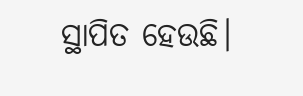ସ୍ଥାପିତ ହେଉଛି।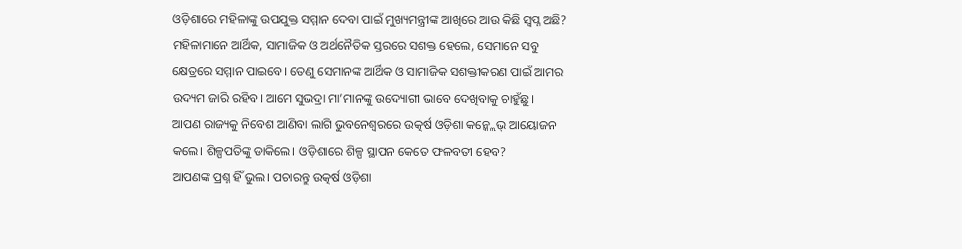ଓଡ଼ିଶାରେ ମହିଳାଙ୍କୁ ଉପଯୁକ୍ତ ସମ୍ମାନ ଦେବା ପାଇଁ ମୁଖ୍ୟମନ୍ତ୍ରୀଙ୍କ ଆଖିରେ ଆଉ କିଛି ସ୍ବପ୍ନ ଅଛି?
ମହିଳାମାନେ ଆର୍ଥିକ, ସାମାଜିକ ଓ ଅର୍ଥନୈତିକ ସ୍ତରରେ ସଶକ୍ତ ହେଲେ, ସେମାନେ ସବୁ କ୍ଷେତ୍ରରେ ସମ୍ମାନ ପାଇବେ। ତେଣୁ ସେମାନଙ୍କ ଆର୍ଥିକ ଓ ସାମାଜିକ ସଶକ୍ତୀକରଣ ପାଇଁ ଆମର ଉଦ୍ୟମ ଜାରି ରହିବ। ଆମେ ସୁଭଦ୍ରା ମା’ମାନଙ୍କୁ ଉଦ୍ୟୋଗୀ ଭାବେ ଦେଖିବାକୁ ଚାହୁଁଛୁ।
ଆପଣ ରାଜ୍ୟକୁ ନିବେଶ ଆଣିବା ଲାଗି ଭୁବନେଶ୍ବରରେ ଉତ୍କର୍ଷ ଓଡ଼ିଶା କନ୍କ୍ଲେଭ୍ ଆୟୋଜନ କଲେ। ଶିଳ୍ପପତିଙ୍କୁ ଡାକିଲେ। ଓଡ଼ିଶାରେ ଶିଳ୍ପ ସ୍ଥାପନ କେତେ ଫଳବତୀ ହେବ?
ଆପଣଙ୍କ ପ୍ରଶ୍ନ ହିଁ ଭୁଲ। ପଚାରନ୍ତୁ ଉତ୍କର୍ଷ ଓଡ଼ିଶା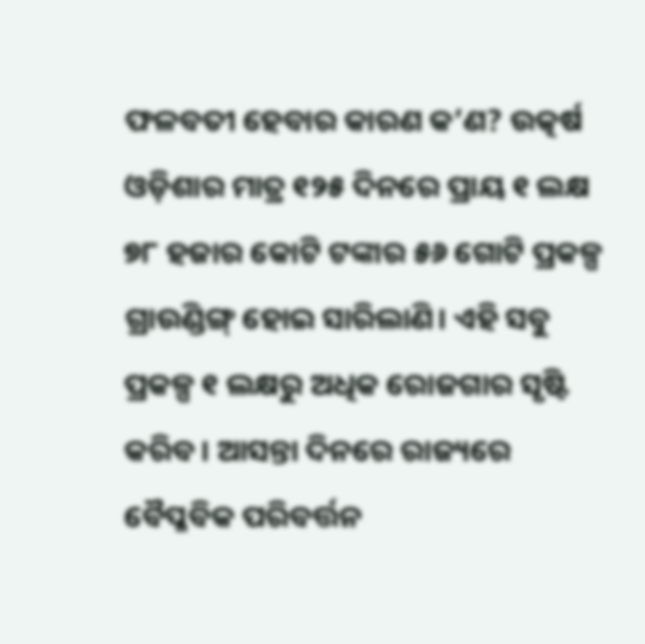ଫଳବତୀ ହେବାର କାରଣ କ’ଣ? ଉତ୍କର୍ଷ ଓଡ଼ିଶାର ମାତ୍ର ୧୨୫ ଦିନରେ ପ୍ରାୟ ୧ ଲକ୍ଷ ୭୮ ହଜାର କୋଟି ଟଙ୍କାର ୫୬ ଗୋଟି ପ୍ରକଳ୍ପ ଗ୍ରାଉଣ୍ଡିଙ୍ଗ୍ ହୋଇ ସାରିଲାଣି। ଏହି ସବୁ ପ୍ରକଳ୍ପ ୧ ଲକ୍ଷରୁ ଅଧିକ ରୋଜଗାର ସୃଷ୍ଟି କରିବ। ଆସନ୍ତା ଦିନରେ ରାଜ୍ୟରେ ବୈପ୍ଳବିକ ପରିବର୍ତ୍ତନ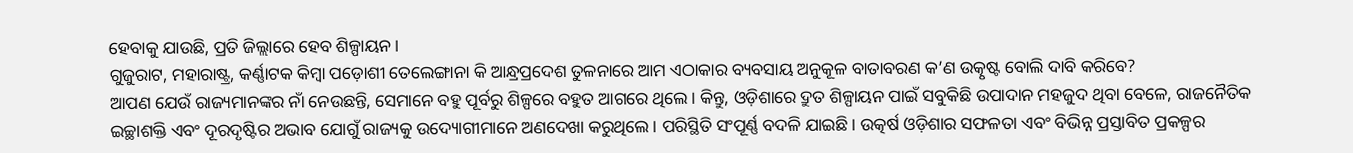ହେବାକୁ ଯାଉଛି, ପ୍ରତି ଜିଲ୍ଲାରେ ହେବ ଶିଳ୍ପାୟନ।
ଗୁଜୁରାଟ, ମହାରାଷ୍ଟ୍ର, କର୍ଣ୍ଣାଟକ କିମ୍ବା ପଡ଼ୋଶୀ ତେଲେଙ୍ଗାନା କି ଆନ୍ଧ୍ରପ୍ରଦେଶ ତୁଳନାରେ ଆମ ଏଠାକାର ବ୍ୟବସାୟ ଅନୁକୂଳ ବାତାବରଣ କ’ଣ ଉତ୍କୃଷ୍ଟ ବୋଲି ଦାବି କରିବେ?
ଆପଣ ଯେଉଁ ରାଜ୍ୟମାନଙ୍କର ନାଁ ନେଉଛନ୍ତି, ସେମାନେ ବହୁ ପୂର୍ବରୁ ଶିଳ୍ପରେ ବହୁତ ଆଗରେ ଥିଲେ। କିନ୍ତୁ, ଓଡ଼ିଶାରେ ଦ୍ରୁତ ଶିଳ୍ପାୟନ ପାଇଁ ସବୁକିଛି ଉପାଦାନ ମହଜୁଦ ଥିବା ବେଳେ, ରାଜନୈତିକ ଇଚ୍ଛାଶକ୍ତି ଏବଂ ଦୂରଦୃଷ୍ଟିର ଅଭାବ ଯୋଗୁଁ ରାଜ୍ୟକୁ ଉଦ୍ୟୋଗୀମାନେ ଅଣଦେଖା କରୁଥିଲେ। ପରିସ୍ଥିତି ସଂପୂର୍ଣ୍ଣ ବଦଳି ଯାଇଛି। ଉତ୍କର୍ଷ ଓଡ଼ିଶାର ସଫଳତା ଏବଂ ବିଭିନ୍ନ ପ୍ରସ୍ତାବିତ ପ୍ରକଳ୍ପର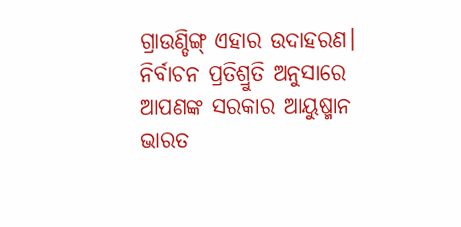ଗ୍ରାଉଣ୍ଡିଙ୍ଗ୍ ଏହାର ଉଦାହରଣ।
ନିର୍ବାଚନ ପ୍ରତିଶ୍ରୁତି ଅନୁସାରେ ଆପଣଙ୍କ ସରକାର ଆୟୁଷ୍ମାନ ଭାରତ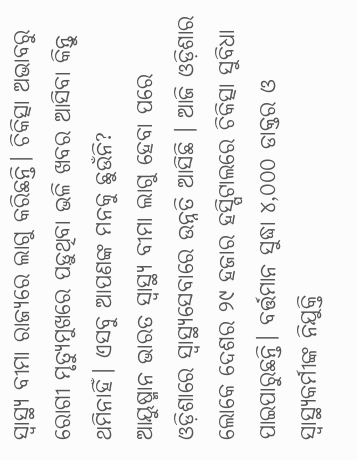ସ୍ବାସ୍ଥ୍ୟ ବୀମା ରାଜ୍ୟରେ ଲାଗୁ କରିଛନ୍ତି। ଚିକିତ୍ସା ଅଭାବରୁ ରୋଗୀ ମୃତ୍ୟୁମୁଖରେ ପଡ଼ୁଥିବା ଭଳି ଖବର ଆସିବା କିନ୍ତୁ ଥମିନାହିଁ। ଏସବୁ ଆପଣଙ୍କ ମନକୁ ଛୁଉଁନି?
ଆୟୁଷ୍ମାନ ଭାରତ ସ୍ବାସ୍ଥ୍ୟ ବୀମା ଲାଗୁ ହେବା ପରେ ଓଡ଼ିଶାରେ ସ୍ବାସ୍ଥ୍ୟସେବାରେ ଉନ୍ନତି ଆସିଛି । ଆଜି ଓଡ଼ିଶାର ଲୋକେ ଦେଶର ୨୯ ହଜାର ହସ୍ପିଟାଲରେ ଚିକିତ୍ସା ସୁବିଧା ପାଇପାରୁଛନ୍ତି। ବର୍ତ୍ତମାନ ସୁଦ୍ଧା ୪,୦୦୦ ଡାକ୍ତର ଓ ସ୍ବାସ୍ଥ୍ୟକର୍ମୀଙ୍କ ନିଯୁକ୍ତି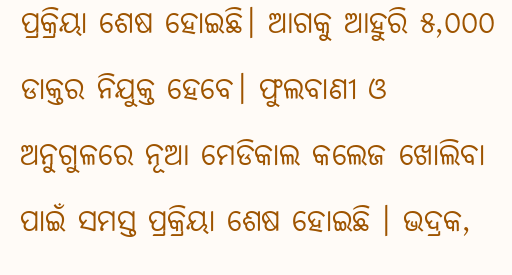ପ୍ରକ୍ରିୟା ଶେଷ ହୋଇଛି। ଆଗକୁ ଆହୁରି ୫,୦୦୦ ଡାକ୍ତର ନିଯୁକ୍ତ ହେବେ। ଫୁଲବାଣୀ ଓ ଅନୁଗୁଳରେ ନୂଆ ମେଡିକାଲ କଲେଜ ଖୋଲିବା ପାଇଁ ସମସ୍ତ ପ୍ରକ୍ରିୟା ଶେଷ ହୋଇଛି । ଭଦ୍ରକ,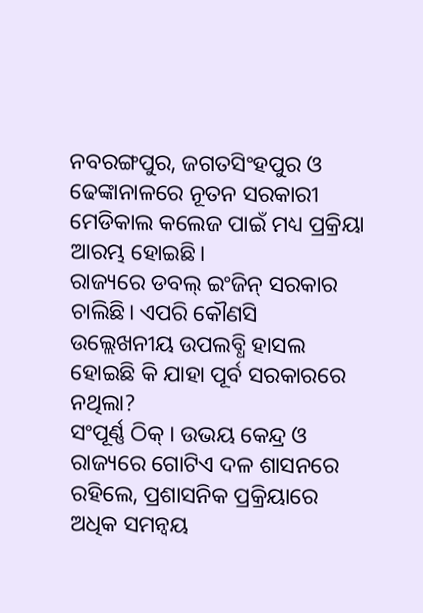ନବରଙ୍ଗପୁର, ଜଗତସିଂହପୁର ଓ ଢେଙ୍କାନାଳରେ ନୂତନ ସରକାରୀ ମେଡିକାଲ କଲେଜ ପାଇଁ ମଧ୍ୟ ପ୍ରକ୍ରିୟା ଆରମ୍ଭ ହୋଇଛି।
ରାଜ୍ୟରେ ଡବଲ୍ ଇଂଜିନ୍ ସରକାର ଚାଲିଛି। ଏପରି କୌଣସି ଉଲ୍ଲେଖନୀୟ ଉପଲବ୍ଧି ହାସଲ ହୋଇଛି କି ଯାହା ପୂର୍ବ ସରକାରରେ ନଥିଲା?
ସଂପୂର୍ଣ୍ଣ ଠିକ୍ । ଉଭୟ କେନ୍ଦ୍ର ଓ ରାଜ୍ୟରେ ଗୋଟିଏ ଦଳ ଶାସନରେ ରହିଲେ, ପ୍ରଶାସନିକ ପ୍ରକ୍ରିୟାରେ ଅଧିକ ସମନ୍ବୟ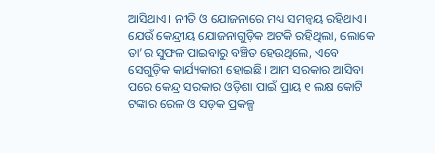ଆସିଥାଏ। ନୀତି ଓ ଯୋଜନାରେ ମଧ୍ୟ ସମନ୍ବୟ ରହିଥାଏ। ଯେଉଁ କେନ୍ଦ୍ରୀୟ ଯୋଜନାଗୁଡ଼ିକ ଅଟକି ରହିଥିଲା, ଲୋକେ ତା’ର ସୁଫଳ ପାଇବାରୁ ବଞ୍ଚିତ ହେଉଥିଲେ, ଏବେ ସେଗୁଡ଼ିକ କାର୍ଯ୍ୟକାରୀ ହୋଇଛି। ଆମ ସରକାର ଆସିବା ପରେ କେନ୍ଦ୍ର ସରକାର ଓଡ଼ିଶା ପାଇଁ ପ୍ରାୟ ୧ ଲକ୍ଷ କୋଟି ଟଙ୍କାର ରେଳ ଓ ସଡ଼କ ପ୍ରକଳ୍ପ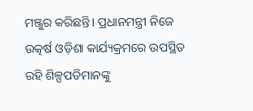ମଞ୍ଜୁର କରିଛନ୍ତି। ପ୍ରଧାନମନ୍ତ୍ରୀ ନିଜେ ଉତ୍କର୍ଷ ଓଡ଼ିଶା କାର୍ଯ୍ୟକ୍ରମରେ ଉପସ୍ଥିତ ରହି ଶିଳ୍ପପତିମାନଙ୍କୁ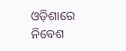ଓଡ଼ିଶାରେ ନିବେଶ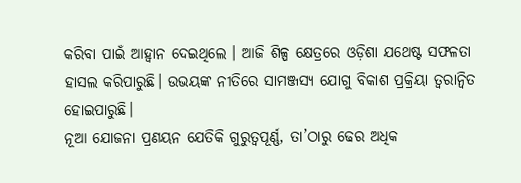କରିବା ପାଇଁ ଆହ୍ବାନ ଦେଇଥିଲେ । ଆଜି ଶିଳ୍ପ କ୍ଷେତ୍ରରେ ଓଡ଼ିଶା ଯଥେଷ୍ଟ ସଫଳତା ହାସଲ କରିପାରୁଛି। ଉଭୟଙ୍କ ନୀତିରେ ସାମଞ୍ଜସ୍ୟ ଯୋଗୁ ବିକାଶ ପ୍ରକ୍ରିୟା ତ୍ବରାନ୍ବିତ ହୋଇପାରୁଛି।
ନୂଆ ଯୋଜନା ପ୍ରଣୟନ ଯେତିକି ଗୁରୁତ୍ବପୂର୍ଣ୍ଣ, ତା’ଠାରୁ ଢେର ଅଧିକ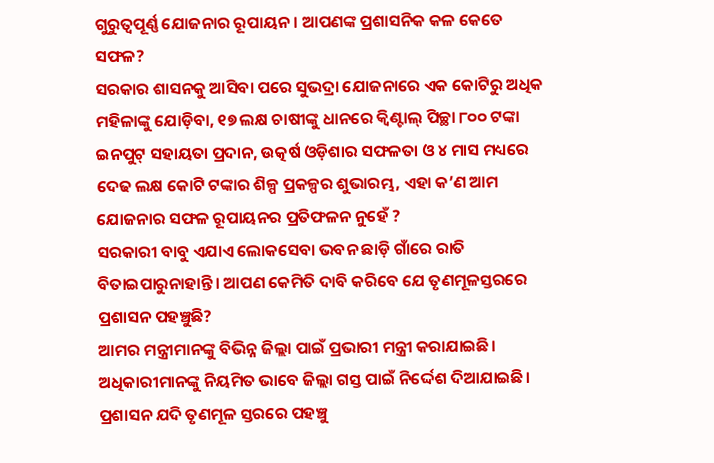ଗୁରୁତ୍ବପୂର୍ଣ୍ଣ ଯୋଜନାର ରୂପାୟନ। ଆପଣଙ୍କ ପ୍ରଶାସନିକ କଳ କେତେ ସଫଳ?
ସରକାର ଶାସନକୁ ଆସିବା ପରେ ସୁଭଦ୍ରା ଯୋଜନାରେ ଏକ କୋଟିରୁ ଅଧିକ ମହିଳାଙ୍କୁ ଯୋଡ଼ିବା, ୧୭ ଲକ୍ଷ ଚାଷୀଙ୍କୁ ଧାନରେ କ୍ବିଣ୍ଟାଲ୍ ପିଚ୍ଛା ୮୦୦ ଟଙ୍କା ଇନପୁଟ୍ ସହାୟତା ପ୍ରଦାନ, ଉତ୍କର୍ଷ ଓଡ଼ିଶାର ସଫଳତା ଓ ୪ ମାସ ମଧ୍ୟରେ ଦେଢ ଲକ୍ଷ କୋଟି ଟଙ୍କାର ଶିଳ୍ପ ପ୍ରକଳ୍ପର ଶୁଭାରମ୍ଭ, ଏହା କ’ଣ ଆମ ଯୋଜନାର ସଫଳ ରୂପାୟନର ପ୍ରତିଫଳନ ନୁହେଁ ?
ସରକାରୀ ବାବୁ ଏଯାଏ ଲୋକସେବା ଭବନ ଛାଡ଼ି ଗାଁରେ ରାତି ବିତାଇପାରୁନାହାନ୍ତି। ଆପଣ କେମିତି ଦାବି କରିବେ ଯେ ତୃଣମୂଳସ୍ତରରେ ପ୍ରଶାସନ ପହଞ୍ଚୁଛି?
ଆମର ମନ୍ତ୍ରୀମାନଙ୍କୁ ବିଭିନ୍ନ ଜିଲ୍ଲା ପାଇଁ ପ୍ରଭାରୀ ମନ୍ତ୍ରୀ କରାଯାଇଛି। ଅଧିକାରୀମାନଙ୍କୁ ନିୟମିତ ଭାବେ ଜିଲ୍ଲା ଗସ୍ତ ପାଇଁ ନିର୍ଦ୍ଦେଶ ଦିଆଯାଇଛି। ପ୍ରଶାସନ ଯଦି ତୃଣମୂଳ ସ୍ତରରେ ପହଞ୍ଚୁ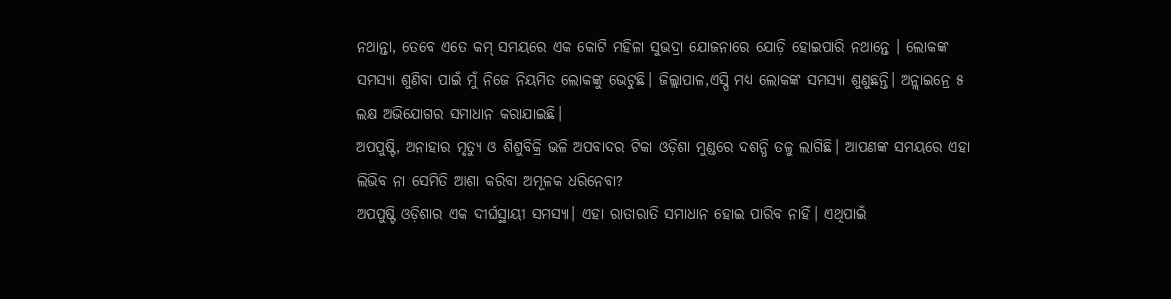ନଥାନ୍ତା, ତେବେ ଏତେ କମ୍ ସମୟରେ ଏକ କୋଟି ମହିଳା ସୁଭଦ୍ରା ଯୋଜନାରେ ଯୋଡ଼ି ହୋଇପାରି ନଥାନ୍ତେ । ଲୋକଙ୍କ ସମସ୍ୟା ଶୁଣିବା ପାଇଁ ମୁଁ ନିଜେ ନିୟମିତ ଲୋକଙ୍କୁ ଭେଟୁଛି। ଜିଲ୍ଲାପାଳ,ଏସ୍ପି ମଧ୍ୟ ଲୋକଙ୍କ ସମସ୍ୟା ଶୁଣୁଛନ୍ତି। ଅନ୍ଲାଇନ୍ରେ ୫ ଲକ୍ଷ ଅଭିଯୋଗର ସମାଧାନ କରାଯାଇଛି।
ଅପପୁଷ୍ଟି, ଅନାହାର ମୃତ୍ୟୁ ଓ ଶିଶୁବିକ୍ରି ଭଳି ଅପବାଦର ଟିକା ଓଡ଼ିଶା ମୁଣ୍ଡରେ ଦଶନ୍ଧି ତଳୁ ଲାଗିଛି। ଆପଣଙ୍କ ସମୟରେ ଏହା ଲିଭିବ ନା ସେମିତି ଆଶା କରିବା ଅମୂଳକ ଧରିନେବା?
ଅପପୁଷ୍ଟି ଓଡ଼ିଶାର ଏକ ଦୀର୍ଘସ୍ଥାୟୀ ସମସ୍ୟା। ଏହା ରାତାରାତି ସମାଧାନ ହୋଇ ପାରିବ ନାହିଁ। ଏଥିପାଇଁ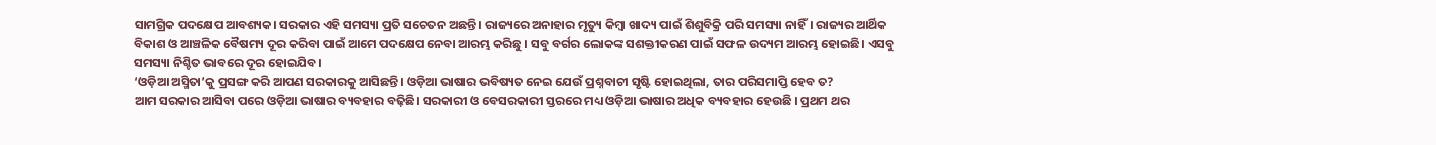ସାମଗ୍ରିକ ପଦକ୍ଷେପ ଆବଶ୍ୟକ। ସରକାର ଏହି ସମସ୍ୟା ପ୍ରତି ସଚେତନ ଅଛନ୍ତି। ରାଜ୍ୟରେ ଅନାହାର ମୃତ୍ୟୁ କିମ୍ବା ଖାଦ୍ୟ ପାଇଁ ଶିଶୁବିକ୍ରି ପରି ସମସ୍ୟା ନାହିଁ। ରାଜ୍ୟର ଆର୍ଥିକ ବିକାଶ ଓ ଆଞ୍ଚଳିକ ବୈଷମ୍ୟ ଦୂର କରିବା ପାଇଁ ଆମେ ପଦକ୍ଷେପ ନେବା ଆରମ୍ଭ କରିଛୁ । ସବୁ ବର୍ଗର ଲୋକଙ୍କ ସଶକ୍ତୀକରଣ ପାଇଁ ସଫଳ ଉଦ୍ୟମ ଆରମ୍ଭ ହୋଇଛି। ଏସବୁ ସମସ୍ୟା ନିଶ୍ଚିତ ଭାବରେ ଦୂର ହୋଇଯିବ।
‘ଓଡ଼ିଆ ଅସ୍ମିତା’କୁ ପ୍ରସଙ୍ଗ କରି ଆପଣ ସରକାରକୁ ଆସିଛନ୍ତି। ଓଡ଼ିଆ ଭାଷାର ଭବିଷ୍ୟତ ନେଇ ଯେଉଁ ପ୍ରଶ୍ନବାଚୀ ସୃଷ୍ଟି ହୋଇଥିଲା, ତାର ପରିସମାପ୍ତି ହେବ ତ?
ଆମ ସରକାର ଆସିବା ପରେ ଓଡ଼ିଆ ଭାଷାର ବ୍ୟବହାର ବଢ଼ିଛି। ସରକାରୀ ଓ ବେସରକାରୀ ସ୍ତରରେ ମଧ୍ୟ ଓଡ଼ିଆ ଭାଷାର ଅଧିକ ବ୍ୟବହାର ହେଉଛି । ପ୍ରଥମ ଥର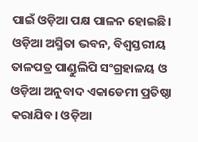ପାଇଁ ଓଡ଼ିଆ ପକ୍ଷ ପାଳନ ହୋଇଛି। ଓଡ଼ିଆ ଅସ୍ମିତା ଭବନ, ବିଶ୍ବସ୍ତରୀୟ ତାଳପତ୍ର ପାଣ୍ଡୁଲିପି ସଂଗ୍ରହାଳୟ ଓ ଓଡ଼ିଆ ଅନୁବାଦ ଏକାଡେମୀ ପ୍ରତିଷ୍ଠା କରାଯିବ। ଓଡ଼ିଆ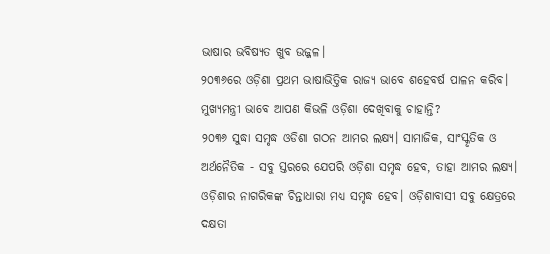ଭାଷାର ଭବିଷ୍ୟତ ଖୁବ ଉଜ୍ଜଳ।
୨୦୩୬ରେ ଓଡ଼ିଶା ପ୍ରଥମ ଭାଷାଭିତ୍ତିକ ରାଜ୍ୟ ଭାବେ ଶହେବର୍ଷ ପାଳନ କରିବ। ମୁଖ୍ୟମନ୍ତ୍ରୀ ଭାବେ ଆପଣ କିଭଳି ଓଡ଼ିଶା ଦେଖିବାକୁ ଚାହାନ୍ତି?
୨୦୩୬ ସୁଦ୍ଧା ସମୃଦ୍ଧ ଓଡିଶା ଗଠନ ଆମର ଲକ୍ଷ୍ୟ। ସାମାଜିକ, ସାଂସ୍କୃତିକ ଓ ଅର୍ଥନୈତିକ - ସବୁ ସ୍ତରରେ ଯେପରି ଓଡ଼ିଶା ସମୃଦ୍ଧ ହେବ, ତାହା ଆମର ଲକ୍ଷ୍ୟ। ଓଡ଼ିଶାର ନାଗରିକଙ୍କ ଚିନ୍ତାଧାରା ମଧ୍ୟ ସମୃଦ୍ଧ ହେବ। ଓଡ଼ିଶାବାସୀ ସବୁ କ୍ଷେତ୍ରରେ ଦକ୍ଷତା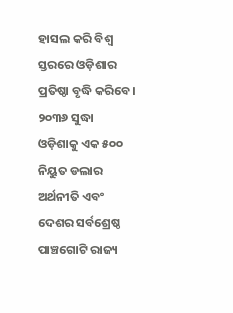ହାସଲ କରି ବିଶ୍ବ ସ୍ତରରେ ଓଡ଼ିଶାର ପ୍ରତିଷ୍ଠା ବୃଦ୍ଧି କରିବେ। ୨୦୩୬ ସୁଦ୍ଧା ଓଡ଼ିଶାକୁ ଏକ ୫୦୦ ନିୟୁତ ଡଲାର ଅର୍ଥନୀତି ଏବଂ ଦେଶର ସର୍ବଶ୍ରେଷ୍ଠ ପାଞ୍ଚଗୋଟି ରାଜ୍ୟ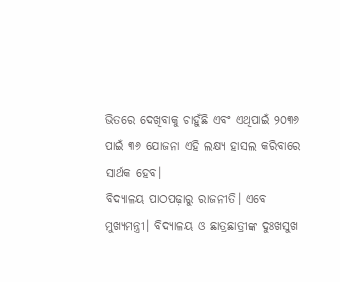ଭିତରେ ଦେଖିବାକୁ ଚାହୁଁଛି ଏବଂ ଏଥିପାଇଁ ୨୦୩୬ ପାଇଁ ୩୬ ଯୋଜନା ଏହି ଲକ୍ଷ୍ୟ ହାସଲ କରିବାରେ ସାର୍ଥକ ହେବ।
ବିଦ୍ୟାଳୟ ପାଠପଢ଼ାରୁ ରାଜନୀତି। ଏବେ ମୁଖ୍ୟମନ୍ତ୍ରୀ। ବିଦ୍ୟାଳୟ ଓ ଛାତ୍ରଛାତ୍ରୀଙ୍କ ଦୁଃଖସୁଖ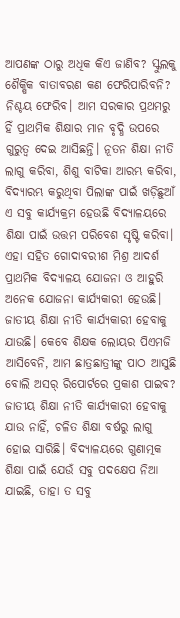ଆପଣଙ୍କ ଠାରୁ ଅଧିକ କିଏ ଜାଣିବ? ସ୍କୁଲକୁ ଶୈକ୍ଷିକ ବାତାବରଣ କଣ ଫେରିପାରିବନି?
ନିଶ୍ଚୟ ଫେରିବ। ଆମ ସରକାର ପ୍ରଥମରୁ ହିଁ ପ୍ରାଥମିକ ଶିକ୍ଷାର ମାନ ବୃଦ୍ଧି ଉପରେ ଗୁରୁତ୍ବ ଦେଇ ଆସିଛନ୍ତି। ନୂତନ ଶିକ୍ଷା ନୀତି ଲାଗୁ କରିବା, ଶିଶୁ ବାଟିକା ଆରମ୍ଭ କରିବା, ବିଦ୍ୟାରମ୍ଭ କରୁଥିବା ପିଲାଙ୍କ ପାଇଁ ଖଡ଼ିଛୁଆଁ ଏ ସବୁ କାର୍ଯ୍ୟକ୍ରମ ହେଉଛି ବିଦ୍ୟାଳୟରେ ଶିକ୍ଷା ପାଇଁ ଉତ୍ତମ ପରିବେଶ ସୃଷ୍ଟି କରିବା। ଏହା ସହିତ ଗୋଦାବରୀଶ ମିଶ୍ର ଆଦର୍ଶ ପ୍ରାଥମିକ ବିଦ୍ୟାଳୟ ଯୋଜନା ଓ ଆହୁରି ଅନେକ ଯୋଜନା କାର୍ଯ୍ୟକାରୀ ହେଉଛି।
ଜାତୀୟ ଶିକ୍ଷା ନୀତି କାର୍ଯ୍ୟକାରୀ ହେବାକୁ ଯାଉଛି। କେବେ ଶିକ୍ଷକ ଲୋୟର ପିଏମଜି ଆସିବେନି, ଆମ ଛାତ୍ରଛାତ୍ରୀଙ୍କୁ ପାଠ ଆସୁଛି ବୋଲି ଅସର୍ ରିପୋର୍ଟରେ ପ୍ରକାଶ ପାଇବ?
ଜାତୀୟ ଶିକ୍ଷା ନୀତି କାର୍ଯ୍ୟକାରୀ ହେବାକୁ ଯାଉ ନାହିଁ, ଚଳିତ ଶିକ୍ଷା ବର୍ଷରୁ ଲାଗୁ ହୋଇ ସାରିଛି। ବିଦ୍ୟାଳୟରେ ଗୁଣାତ୍ମକ ଶିକ୍ଷା ପାଇଁ ଯେଉଁ ସବୁ ପଦକ୍ଷେପ ନିଆ ଯାଇଛି, ତାହା ତ ସବୁ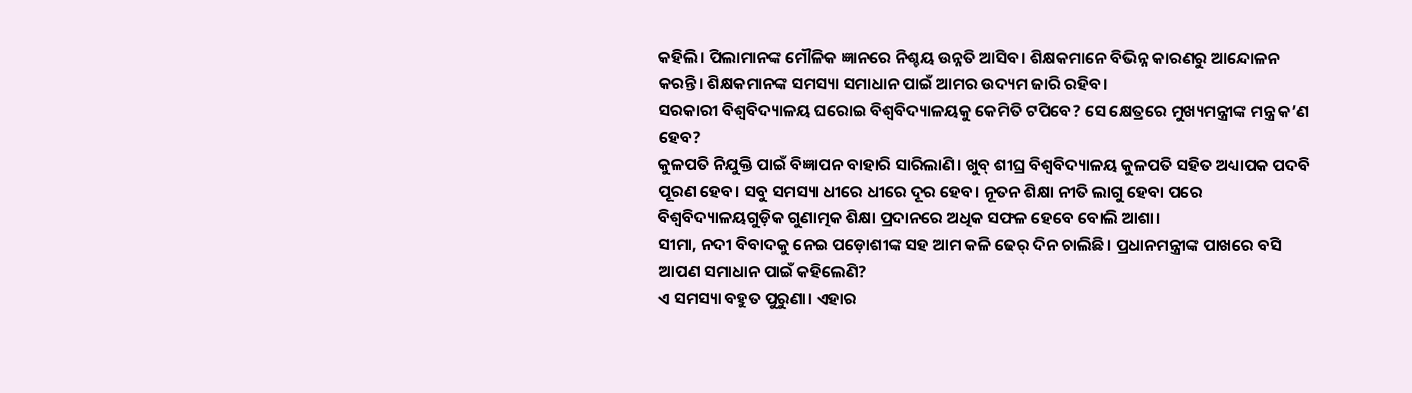କହିଲି। ପିଲାମାନଙ୍କ ମୌଳିକ ଜ୍ଞାନରେ ନିଶ୍ଚୟ ଉନ୍ନତି ଆସିବ। ଶିକ୍ଷକମାନେ ବିଭିନ୍ନ କାରଣରୁ ଆନ୍ଦୋଳନ କରନ୍ତି। ଶିକ୍ଷକମାନଙ୍କ ସମସ୍ୟା ସମାଧାନ ପାଇଁ ଆମର ଉଦ୍ୟମ ଜାରି ରହିବ।
ସରକାରୀ ବିଶ୍ବବିଦ୍ୟାଳୟ ଘରୋଇ ବିଶ୍ବବିଦ୍ୟାଳୟକୁ କେମିତି ଟପିବେ? ସେ କ୍ଷେତ୍ରରେ ମୁଖ୍ୟମନ୍ତ୍ରୀଙ୍କ ମନ୍ତ୍ର କ’ଣ ହେବ?
କୁଳପତି ନିଯୁକ୍ତି ପାଇଁ ବିଜ୍ଞାପନ ବାହାରି ସାରିଲାଣି। ଖୁବ୍ ଶୀଘ୍ର ବିଶ୍ବବିଦ୍ୟାଳୟ କୁଳପତି ସହିତ ଅଧ୍ୟାପକ ପଦବି ପୂରଣ ହେବ। ସବୁ ସମସ୍ୟା ଧୀରେ ଧୀରେ ଦୂର ହେବ। ନୂତନ ଶିକ୍ଷା ନୀତି ଲାଗୁ ହେବା ପରେ ବିଶ୍ବବିଦ୍ୟାଳୟଗୁଡ଼ିକ ଗୁଣାତ୍ମକ ଶିକ୍ଷା ପ୍ରଦାନରେ ଅଧିକ ସଫଳ ହେବେ ବୋଲି ଆଶା।
ସୀମା, ନଦୀ ବିବାଦକୁ ନେଇ ପଡ଼ୋଶୀଙ୍କ ସହ ଆମ କଳି ଢେର୍ ଦିନ ଚାଲିଛି। ପ୍ରଧାନମନ୍ତ୍ରୀଙ୍କ ପାଖରେ ବସି ଆପଣ ସମାଧାନ ପାଇଁ କହିଲେଣି?
ଏ ସମସ୍ୟା ବହୁତ ପୁରୁଣା। ଏହାର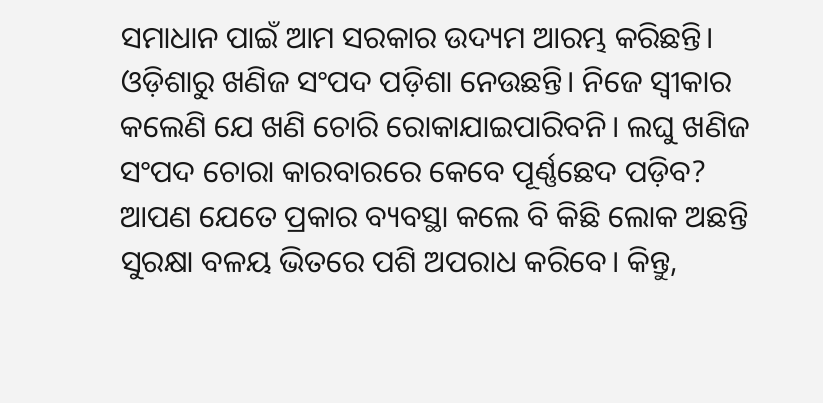ସମାଧାନ ପାଇଁ ଆମ ସରକାର ଉଦ୍ୟମ ଆରମ୍ଭ କରିଛନ୍ତି।
ଓଡ଼ିଶାରୁ ଖଣିଜ ସଂପଦ ପଡ଼ିଶା ନେଉଛନ୍ତି। ନିଜେ ସ୍ବୀକାର କଲେଣି ଯେ ଖଣି ଚୋରି ରୋକାଯାଇପାରିବନି। ଲଘୁ ଖଣିଜ ସଂପଦ ଚୋରା କାରବାରରେ କେବେ ପୂର୍ଣ୍ଣଛେଦ ପଡ଼ିବ?
ଆପଣ ଯେତେ ପ୍ରକାର ବ୍ୟବସ୍ଥା କଲେ ବି କିଛି ଲୋକ ଅଛନ୍ତି ସୁରକ୍ଷା ବଳୟ ଭିତରେ ପଶି ଅପରାଧ କରିବେ। କିନ୍ତୁ,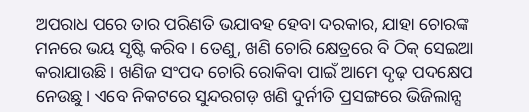ଅପରାଧ ପରେ ତାର ପରିଣତି ଭଯାବହ ହେବା ଦରକାର, ଯାହା ଚୋରଙ୍କ ମନରେ ଭୟ ସୃଷ୍ଟି କରିବ। ତେଣୁ, ଖଣି ଚୋରି କ୍ଷେତ୍ରରେ ବି ଠିକ୍ ସେଇଆ କରାଯାଉଛି। ଖଣିଜ ସଂପଦ ଚୋରି ରୋକିବା ପାଇଁ ଆମେ ଦୃଢ଼ ପଦକ୍ଷେପ ନେଉଛୁ। ଏବେ ନିକଟରେ ସୁନ୍ଦରଗଡ଼ ଖଣି ଦୁର୍ନୀତି ପ୍ରସଙ୍ଗରେ ଭିଜିଲାନ୍ସ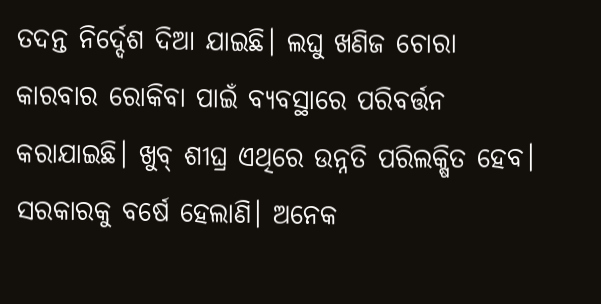ତଦନ୍ତ ନିର୍ଦ୍ଦେଶ ଦିଆ ଯାଇଛି। ଲଘୁ ଖଣିଜ ଚୋରା କାରବାର ରୋକିବା ପାଇଁ ବ୍ୟବସ୍ଥାରେ ପରିବର୍ତ୍ତନ କରାଯାଇଛି। ଖୁବ୍ ଶୀଘ୍ର ଏଥିରେ ଉନ୍ନତି ପରିଲକ୍ଷିତ ହେବ।
ସରକାରକୁ ବର୍ଷେ ହେଲାଣି। ଅନେକ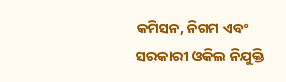କମିସନ, ନିଗମ ଏବଂ ସରକାରୀ ଓକିଲ ନିଯୁକ୍ତି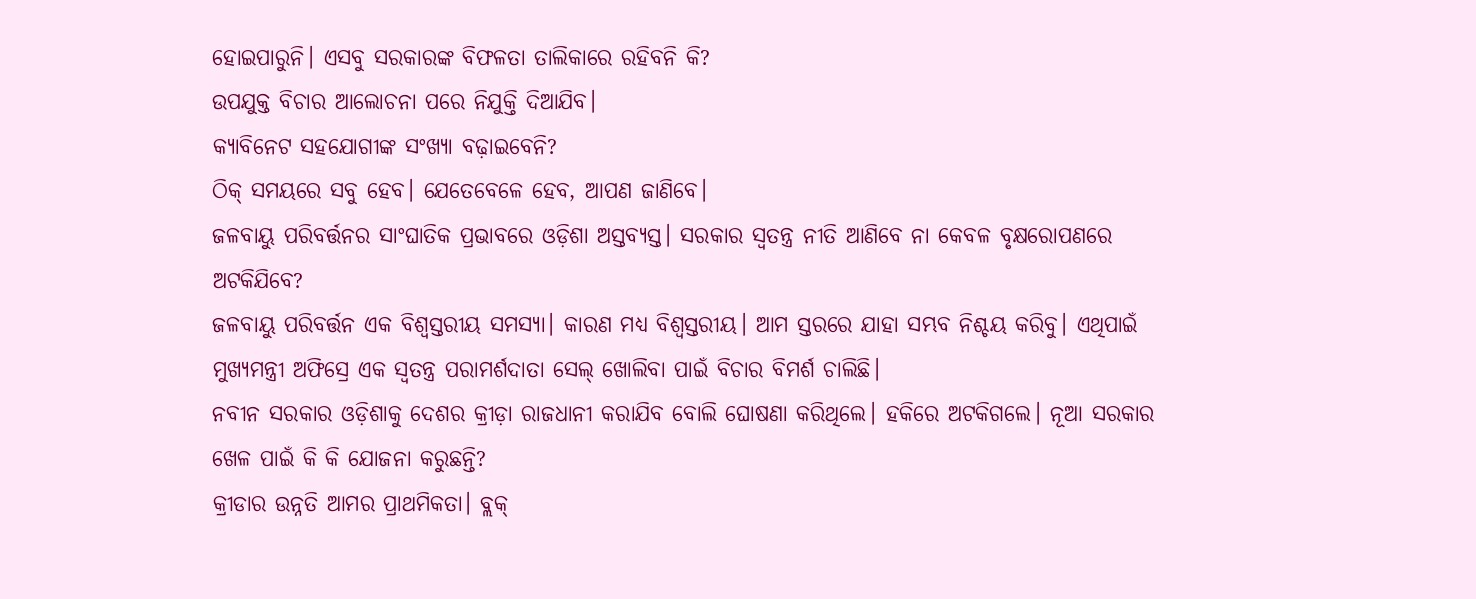ହୋଇପାରୁନି। ଏସବୁ ସରକାରଙ୍କ ବିଫଳତା ତାଲିକାରେ ରହିବନି କି?
ଉପଯୁକ୍ତ ବିଚାର ଆଲୋଚନା ପରେ ନିଯୁକ୍ତି ଦିଆଯିବ।
କ୍ୟାବିନେଟ ସହଯୋଗୀଙ୍କ ସଂଖ୍ୟା ବଢ଼ାଇବେନି?
ଠିକ୍ ସମୟରେ ସବୁ ହେବ। ଯେତେବେଳେ ହେବ, ଆପଣ ଜାଣିବେ।
ଜଳବାୟୁ ପରିବର୍ତ୍ତନର ସାଂଘାତିକ ପ୍ରଭାବରେ ଓଡ଼ିଶା ଅସ୍ତବ୍ୟସ୍ତ। ସରକାର ସ୍ବତନ୍ତ୍ର ନୀତି ଆଣିବେ ନା କେବଳ ବୃକ୍ଷରୋପଣରେ ଅଟକିଯିବେ?
ଜଳବାୟୁ ପରିବର୍ତ୍ତନ ଏକ ବିଶ୍ବସ୍ତରୀୟ ସମସ୍ୟା। କାରଣ ମଧ୍ୟ ବିଶ୍ବସ୍ତରୀୟ। ଆମ ସ୍ତରରେ ଯାହା ସମ୍ଭବ ନିଶ୍ଚୟ କରିବୁ। ଏଥିପାଇଁ ମୁଖ୍ୟମନ୍ତ୍ରୀ ଅଫିସ୍ରେ ଏକ ସ୍ବତନ୍ତ୍ର ପରାମର୍ଶଦାତା ସେଲ୍ ଖୋଲିବା ପାଇଁ ବିଚାର ବିମର୍ଶ ଚାଲିଛି।
ନବୀନ ସରକାର ଓଡ଼ିଶାକୁ ଦେଶର କ୍ରୀଡ଼ା ରାଜଧାନୀ କରାଯିବ ବୋଲି ଘୋଷଣା କରିଥିଲେ। ହକିରେ ଅଟକିଗଲେ। ନୂଆ ସରକାର ଖେଳ ପାଇଁ କି କି ଯୋଜନା କରୁଛନ୍ତି?
କ୍ରୀଡାର ଉନ୍ନତି ଆମର ପ୍ରାଥମିକତା। ବ୍ଲକ୍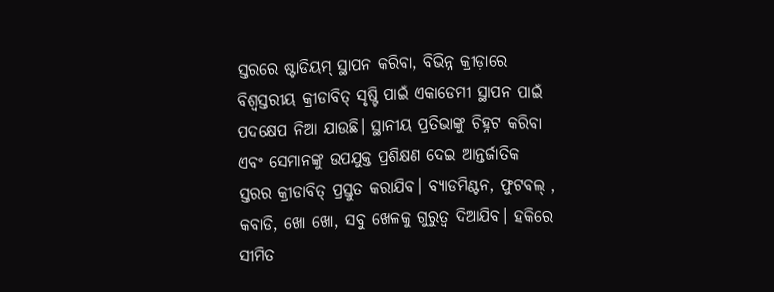ସ୍ତରରେ ଷ୍ଟାଡିୟମ୍ ସ୍ଥାପନ କରିବା, ବିଭିନ୍ନ କ୍ରୀଡ଼ାରେ ବିଶ୍ବସ୍ତରୀୟ କ୍ରୀଡାବିତ୍ ସୃଷ୍ଟି ପାଇଁ ଏକାଡେମୀ ସ୍ଥାପନ ପାଇଁ ପଦକ୍ଷେପ ନିଆ ଯାଉଛି। ସ୍ଥାନୀୟ ପ୍ରତିଭାଙ୍କୁ ଚିହ୍ନଟ କରିବା ଏବଂ ସେମାନଙ୍କୁ ଉପଯୁକ୍ତ ପ୍ରଶିକ୍ଷଣ ଦେଇ ଆନ୍ତର୍ଜାତିକ ସ୍ତରର କ୍ରୀଡାବିତ୍ ପ୍ରସ୍ତୁତ କରାଯିବ। ବ୍ୟାଡମିଣ୍ଟନ, ଫୁଟବଲ୍ , କବାଡି, ଖୋ ଖୋ, ସବୁ ଖେଳକୁ ଗୁରୁତ୍ବ ଦିଆଯିବ। ହକିରେ ସୀମିତ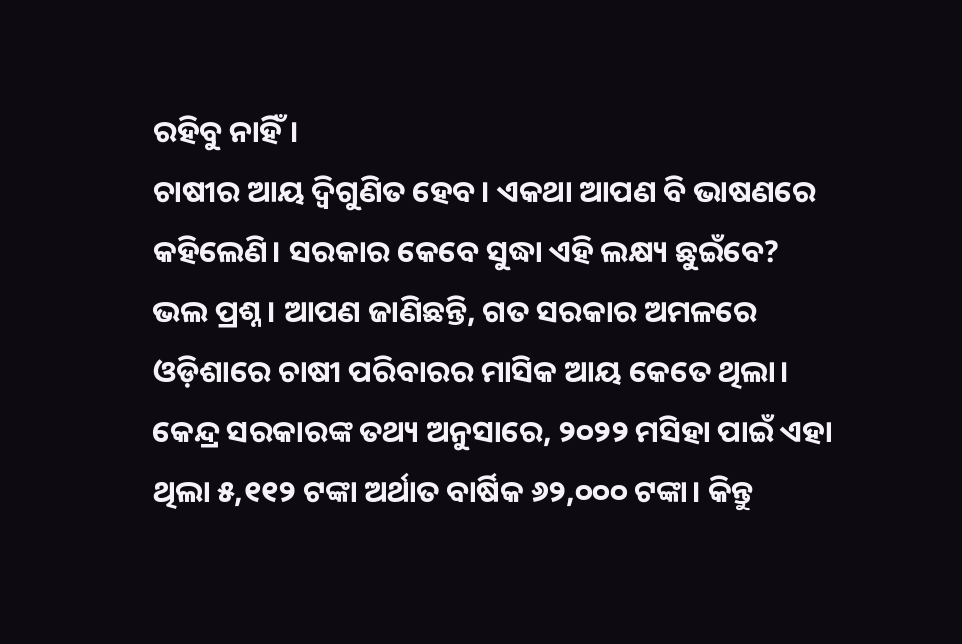ରହିବୁ ନାହିଁ।
ଚାଷୀର ଆୟ ଦ୍ବିଗୁଣିତ ହେବ। ଏକଥା ଆପଣ ବି ଭାଷଣରେ କହିଲେଣି। ସରକାର କେବେ ସୁଦ୍ଧା ଏହି ଲକ୍ଷ୍ୟ ଛୁଇଁବେ?
ଭଲ ପ୍ରଶ୍ନ। ଆପଣ ଜାଣିଛନ୍ତି, ଗତ ସରକାର ଅମଳରେ ଓଡ଼ିଶାରେ ଚାଷୀ ପରିବାରର ମାସିକ ଆୟ କେତେ ଥିଲା। କେନ୍ଦ୍ର ସରକାରଙ୍କ ତଥ୍ୟ ଅନୁସାରେ, ୨୦୨୨ ମସିହା ପାଇଁ ଏହା ଥିଲା ୫,୧୧୨ ଟଙ୍କା ଅର୍ଥାତ ବାର୍ଷିକ ୬୨,୦୦୦ ଟଙ୍କା। କିନ୍ତୁ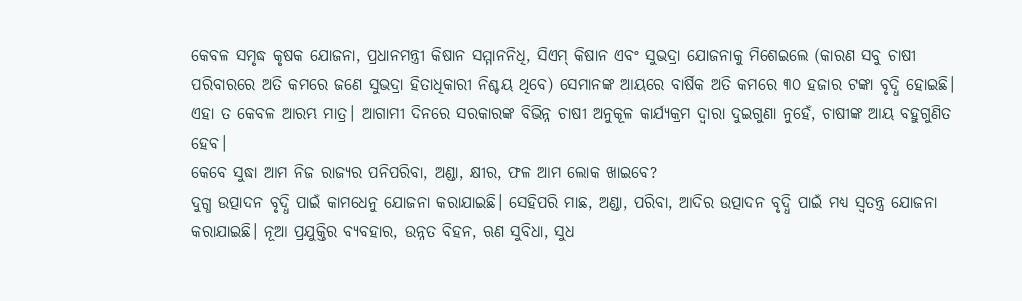କେବଳ ସମୃଦ୍ଧ କୃଷକ ଯୋଜନା, ପ୍ରଧାନମନ୍ତ୍ରୀ କିଷାନ ସମ୍ମାନନିଧି, ସିଏମ୍ କିଷାନ ଏବଂ ସୁଭଦ୍ରା ଯୋଜନାକୁ ମିଶେଇଲେ (କାରଣ ସବୁ ଚାଷୀ ପରିବାରରେ ଅତି କମରେ ଜଣେ ସୁଭଦ୍ରା ହିତାଧିକାରୀ ନିଶ୍ଚୟ ଥିବେ) ସେମାନଙ୍କ ଆୟରେ ବାର୍ଷିକ ଅତି କମରେ ୩୦ ହଜାର ଟଙ୍କା ବୃଦ୍ଧି ହୋଇଛି। ଏହା ତ କେବଳ ଆରମ୍ଭ ମାତ୍ର। ଆଗାମୀ ଦିନରେ ସରକାରଙ୍କ ବିଭିନ୍ନ ଚାଷୀ ଅନୁକୂଳ କାର୍ଯ୍ୟକ୍ରମ ଦ୍ବାରା ଦୁଇଗୁଣା ନୁହେଁ, ଚାଷୀଙ୍କ ଆୟ ବହୁଗୁଣିତ ହେବ।
କେବେ ସୁଦ୍ଧା ଆମ ନିଜ ରାଜ୍ୟର ପନିପରିବା, ଅଣ୍ଡା, କ୍ଷୀର, ଫଳ ଆମ ଲୋକ ଖାଇବେ?
ଦୁଗ୍ଧ ଉତ୍ପାଦନ ବୃଦ୍ଧି ପାଇଁ କାମଧେନୁ ଯୋଜନା କରାଯାଇଛି। ସେହିପରି ମାଛ, ଅଣ୍ଡା, ପରିବା, ଆଦିର ଉତ୍ପାଦନ ବୃଦ୍ଧି ପାଇଁ ମଧ୍ୟ ସ୍ବତନ୍ତ୍ର ଯୋଜନା କରାଯାଇଛି। ନୂଆ ପ୍ରଯୁକ୍ତିର ବ୍ୟବହାର, ଉନ୍ନତ ବିହନ, ଋଣ ସୁବିଧା, ସୁଧ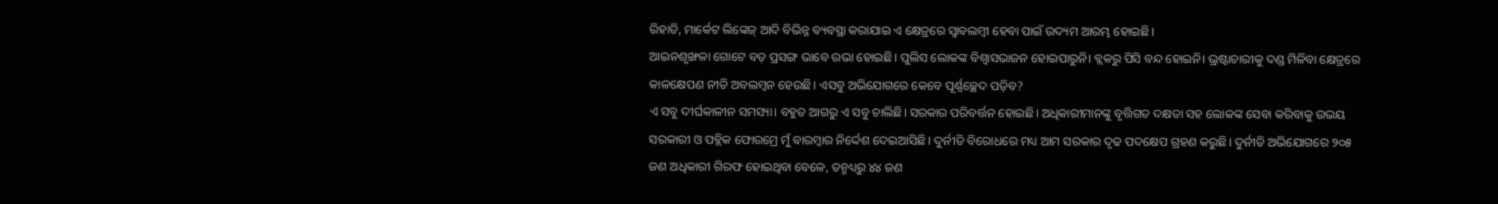ରିହାତି, ମାର୍କେଟ ଲିଙ୍କେଜ୍ ଆଦି ବିଭିନ୍ନ ବ୍ୟବସ୍ଥା କରାଯାଇ ଏ କ୍ଷେତ୍ରରେ ସ୍ବାବଲମ୍ବୀ ହେବା ପାଇଁ ଉଦ୍ୟମ ଆରମ୍ଭ ହୋଇଛି।
ଆଇନଶୃଙ୍ଖଳା ଗୋଟେ ବଡ଼ ପ୍ରସଙ୍ଗ ଭାବେ ଉଭା ହୋଇଛି। ପୁଲିସ ଲୋକଙ୍କ ବିଶ୍ବାସଭାଜନ ହୋଇପାରୁନି। ବ୍ଲକରୁ ପିସି ବନ୍ଦ ହୋଇନି। ଭ୍ରଷ୍ଟାଚାରୀକୁ ଦଣ୍ଡ ମିଳିବା କ୍ଷେତ୍ରରେ କାଳକ୍ଷେପଣ ନୀତି ଅବଲମ୍ବନ ହେଉଛି। ଏସବୁ ଅଭିଯୋଗରେ କେବେ ପୂର୍ଣ୍ଣଚ୍ଛେଦ ପଡ଼ିବ?
ଏ ସବୁ ଦୀର୍ଘକାଳୀନ ସମସ୍ୟା। ବହୁତ ଆଗରୁ ଏ ସବୁ ଚାଲିଛି। ସରକାର ପରିବର୍ତ୍ତନ ହୋଇଛି। ଅଧିକାରୀମାନଙ୍କୁ ବୃତ୍ତିଗତ ଦକ୍ଷତା ସହ ଲୋକଙ୍କ ସେବା କରିବାକୁ ଉଭୟ ସରକାରୀ ଓ ପବ୍ଲିକ ଫୋରମ୍ରେ ମୁଁ ବାରମ୍ବାର ନିର୍ଦ୍ଦେଶ ଦେଇଆସିଛି। ଦୁର୍ନୀତି ବିରୋଧରେ ମଧ୍ୟ ଆମ ସରକାର ଦୃଢ ପଦକ୍ଷେପ ଗ୍ରହଣ କରୁଛି। ଦୁର୍ନୀତି ଅଭିଯୋଗରେ ୨୦୫ ଜଣ ଅଧିକାରୀ ଗିରଫ ହୋଇଥିବା ବେଳେ, ତନ୍ମଧ୍ୟରୁ ୪୪ ଜଣ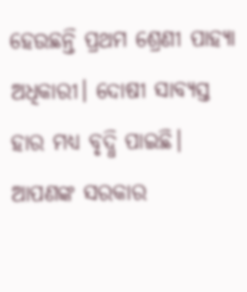ହେଉଛନ୍ତି ପ୍ରଥମ ଶ୍ରେଣୀ ପାହ୍ୟା ଅଧିକାରୀ। ଦୋଷୀ ସାବ୍ୟସ୍ତ ହାର ମଧ୍ୟ ବୃଦ୍ଧି ପାଇଛି।
ଆପଣଙ୍କ ସରକାର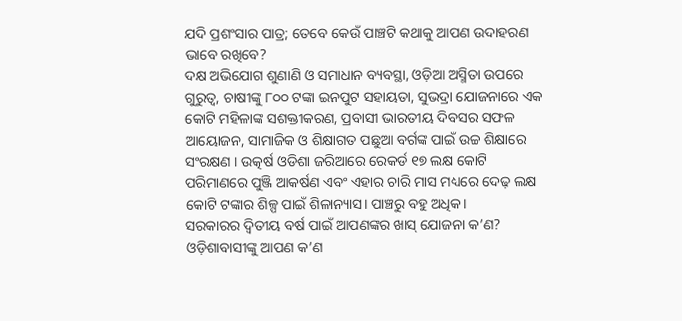ଯଦି ପ୍ରଶଂସାର ପାତ୍ର; ତେବେ କେଉଁ ପାଞ୍ଚଟି କଥାକୁ ଆପଣ ଉଦାହରଣ ଭାବେ ରଖିବେ?
ଦକ୍ଷ ଅଭିଯୋଗ ଶୁଣାଣି ଓ ସମାଧାନ ବ୍ୟବସ୍ଥା, ଓଡ଼ିଆ ଅସ୍ମିତା ଉପରେ ଗୁରୁତ୍ବ, ଚାଷୀଙ୍କୁ ୮୦୦ ଟଙ୍କା ଇନପୁଟ ସହାୟତା, ସୁଭଦ୍ରା ଯୋଜନାରେ ଏକ କୋଟି ମହିଳାଙ୍କ ସଶକ୍ତୀକରଣ, ପ୍ରବାସୀ ଭାରତୀୟ ଦିବସର ସଫଳ ଆୟୋଜନ, ସାମାଜିକ ଓ ଶିକ୍ଷାଗତ ପଛୁଆ ବର୍ଗଙ୍କ ପାଇଁ ଉଚ୍ଚ ଶିକ୍ଷାରେ ସଂରକ୍ଷଣ । ଉତ୍କର୍ଷ ଓଡିଶା ଜରିଆରେ ରେକର୍ଡ ୧୭ ଲକ୍ଷ କୋଟି ପରିମାଣରେ ପୁଞ୍ଜି ଆକର୍ଷଣ ଏବଂ ଏହାର ଚାରି ମାସ ମଧ୍ୟରେ ଦେଢ଼ ଲକ୍ଷ କୋଟି ଟଙ୍କାର ଶିଳ୍ପ ପାଇଁ ଶିଳାନ୍ୟାସ। ପାଞ୍ଚରୁ ବହୁ ଅଧିକ।
ସରକାରର ଦ୍ବିତୀୟ ବର୍ଷ ପାଇଁ ଆପଣଙ୍କର ଖାସ୍ ଯୋଜନା କ’ଣ? ଓଡ଼ିଶାବାସୀଙ୍କୁ ଆପଣ କ’ଣ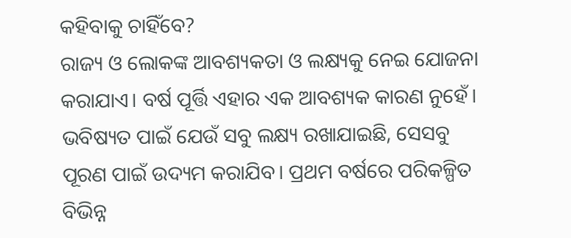କହିବାକୁ ଚାହିଁବେ?
ରାଜ୍ୟ ଓ ଲୋକଙ୍କ ଆବଶ୍ୟକତା ଓ ଲକ୍ଷ୍ୟକୁ ନେଇ ଯୋଜନା କରାଯାଏ। ବର୍ଷ ପୂର୍ତ୍ତି ଏହାର ଏକ ଆବଶ୍ୟକ କାରଣ ନୁହେଁ। ଭବିଷ୍ୟତ ପାଇଁ ଯେଉଁ ସବୁ ଲକ୍ଷ୍ୟ ରଖାଯାଇଛି, ସେସବୁ ପୂରଣ ପାଇଁ ଉଦ୍ୟମ କରାଯିବ। ପ୍ରଥମ ବର୍ଷରେ ପରିକଳ୍ପିତ ବିଭିନ୍ନ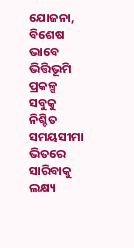ଯୋଜନା, ବିଶେଷ ଭାବେ ଭିତ୍ତିଭୂମି ପ୍ରକଳ୍ପ ସବୁକୁ ନିଶ୍ଚିତ ସମୟସୀମା ଭିତରେ ସାରିବାକୁ ଲକ୍ଷ୍ୟ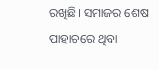ରଖିଛି। ସମାଜର ଶେଷ ପାହାଚରେ ଥିବା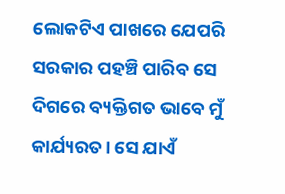ଲୋକଟିଏ ପାଖରେ ଯେପରି ସରକାର ପହଞ୍ଚି ପାରିବ ସେ ଦିଗରେ ବ୍ୟକ୍ତିଗତ ଭାବେ ମୁଁ କାର୍ଯ୍ୟରତ। ସେ ଯାଏଁ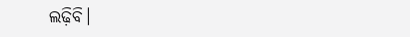ଲଢ଼ିବି।